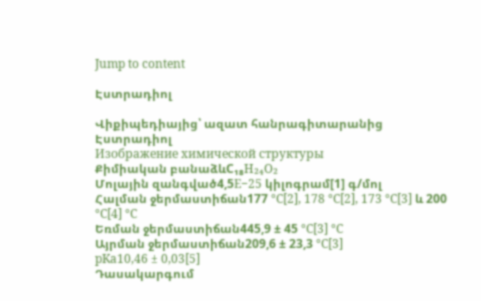Jump to content

Էստրադիոլ

Վիքիպեդիայից՝ ազատ հանրագիտարանից
Էստրադիոլ
Изображение химической структуры
Քիմիական բանաձևC₁₈H₂₄O₂
Մոլային զանգված4,5E−25 կիլոգրամ[1] գ/մոլ
Հալման ջերմաստիճան177 °C[2], 178 °C[2], 173 °C[3] և 200 °C[4] °C
Եռման ջերմաստիճան445,9 ± 45 °C[3] °C
Այրման ջերմաստիճան209,6 ± 23,3 °C[3]
pKa10,46 ± 0,03[5]
Դասակարգում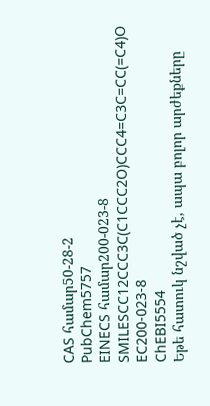CAS համար50-28-2
PubChem5757
EINECS համար200-023-8
SMILESCC12CCC3C(C1CCC2O)CCC4=C3C=CC(=C4)O
ЕС200-023-8
ChEBI5554
Եթե հատուկ նշված չէ, ապա բոլոր արժեքները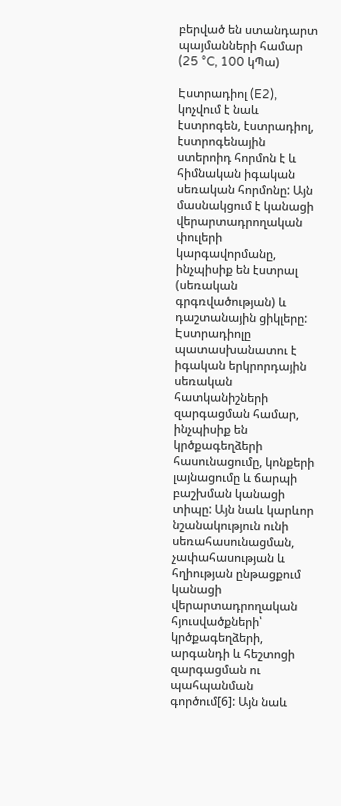բերված են ստանդարտ պայմանների համար (25 °C, 100 կՊա)

Էստրադիոլ (E2), կոչվում է նաև էստրոգեն, էստրադիոլ, էստրոգենային ստերոիդ հորմոն է և հիմնական իգական սեռական հորմոնը: Այն մասնակցում է կանացի վերարտադրողական փուլերի կարգավորմանը, ինչպիսիք են էստրալ (սեռական գրգռվածության) և դաշտանային ցիկլերը: Էստրադիոլը պատասխանատու է իգական երկրորդային սեռական հատկանիշների զարգացման համար, ինչպիսիք են կրծքագեղձերի հասունացումը, կոնքերի լայնացումը և ճարպի բաշխման կանացի տիպը: Այն նաև կարևոր նշանակություն ունի սեռահասունացման, չափահասության և հղիության ընթացքում կանացի վերարտադրողական հյուսվածքների՝ կրծքագեղձերի, արգանդի և հեշտոցի զարգացման ու պահպանման գործում[6]: Այն նաև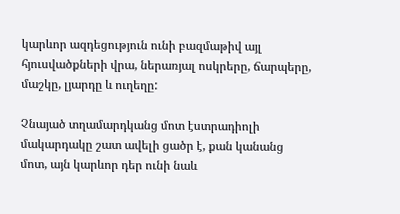կարևոր ազդեցություն ունի բազմաթիվ այլ հյուսվածքների վրա, ներառյալ ոսկրերը, ճարպերը, մաշկը, լյարդը և ուղեղը:

Չնայած տղամարդկանց մոտ էստրադիոլի մակարդակը շատ ավելի ցածր է, քան կանանց մոտ, այն կարևոր դեր ունի նաև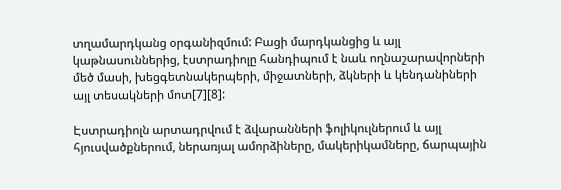տղամարդկանց օրգանիզմում: Բացի մարդկանցից և այլ կաթնասուններից, էստրադիոլը հանդիպում է նաև ողնաշարավորների մեծ մասի, խեցգետնակերպերի, միջատների, ձկների և կենդանիների այլ տեսակների մոտ[7][8]:

Էստրադիոլն արտադրվում է ձվարանների ֆոլիկուլներում և այլ հյուսվածքներում, ներառյալ ամորձիները, մակերիկամները, ճարպային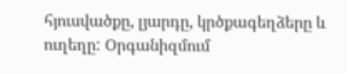հյուսվածքը, լյարդը, կրծքագեղձերը և ուղեղը: Օրգանիզմում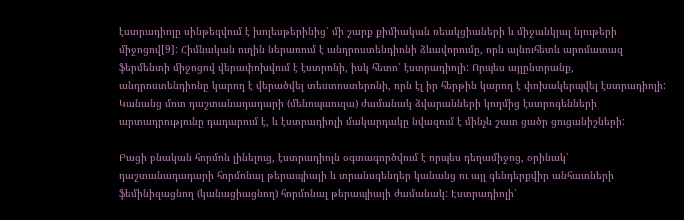էստրադիոլը սինթեզվում է խոլեսթերինից՝ մի շարք քիմիական ռեակցիաների և միջանկյալ նյութերի միջոցով[9]: Հիմնական ուղին ներառում է անդրոստենդիոնի ձևավորումը, որն այնուհետև արոմատազ ֆերմենտի միջոցով վերափոխվում է էստրոնի, իսկ հետո՝ էստրադիոլի: Որպես այլընտրանք, անդրոստենդիոնը կարող է վերածվել տեստոստերոնի, որն էլ իր հերթին կարող է փոխակերպվել էստրադիոլի: Կանանց մոտ դաշտանադադարի (մենոպաուզա) ժամանակ ձվարանների կողմից էստրոգենների արտադրությունը դադարում է, և էստրադիոլի մակարդակը նվազում է մինչև շատ ցածր ցուցանիշների:

Բացի բնական հորմոն լինելուց, էստրադիոլն օգտագործվում է որպես դեղամիջոց, օրինակ՝ դաշտանադադարի հորմոնալ թերապիայի և տրանսգենդեր կանանց ու այլ գենդերքվիր անհատների ֆեմինիզացնող (կանացիացնող) հորմոնալ թերապիայի ժամանակ: Էստրադիոլի՝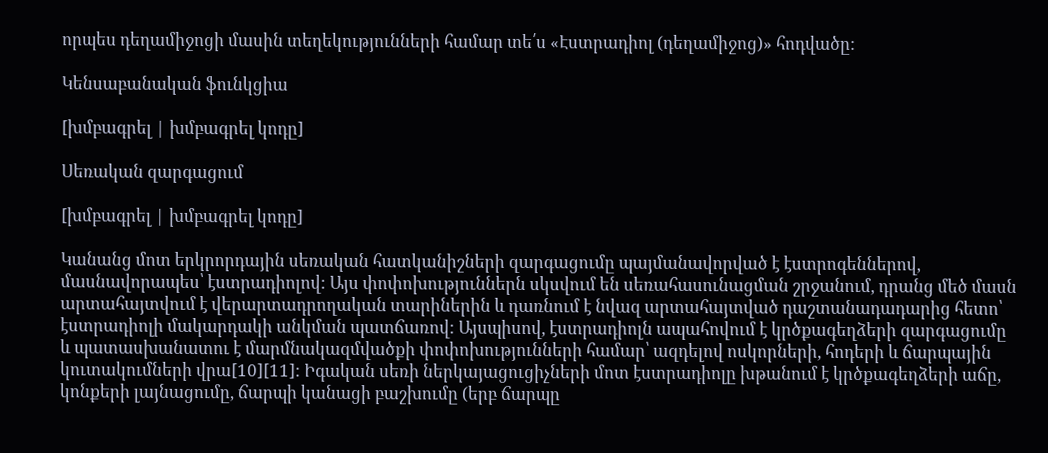որպես դեղամիջոցի մասին տեղեկությունների համար տե՛ս «Էստրադիոլ (դեղամիջոց)» հոդվածը:

Կենսաբանական ֆունկցիա

[խմբագրել | խմբագրել կոդը]

Սեռական զարգացում

[խմբագրել | խմբագրել կոդը]

Կանանց մոտ երկրորդային սեռական հատկանիշների զարգացումը պայմանավորված է էստրոգեններով, մասնավորապես՝ էստրադիոլով: Այս փոփոխություններն սկսվում են սեռահասունացման շրջանում, դրանց մեծ մասն արտահայտվում է վերարտադրողական տարիներին և դառնում է նվազ արտահայտված դաշտանադադարից հետո՝ էստրադիոլի մակարդակի անկման պատճառով: Այսպիսով, էստրադիոլն ապահովում է կրծքագեղձերի զարգացումը և պատասխանատու է մարմնակազմվածքի փոփոխությունների համար՝ ազդելով ոսկորների, հոդերի և ճարպային կուտակումների վրա[10][11]: Իգական սեռի ներկայացուցիչների մոտ էստրադիոլը խթանում է կրծքագեղձերի աճը, կոնքերի լայնացումը, ճարպի կանացի բաշխումը (երբ ճարպը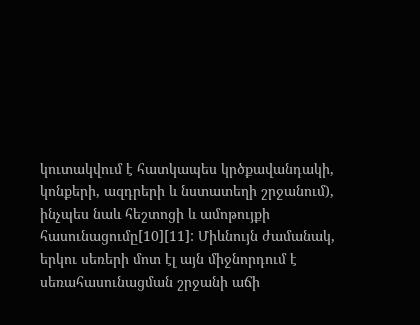կուտակվում է հատկապես կրծքավանդակի, կոնքերի, ազդրերի և նստատեղի շրջանում), ինչպես նաև հեշտոցի և ամոթույքի հասունացումը[10][11]: Միևնույն ժամանակ, երկու սեռերի մոտ էլ այն միջնորդում է սեռահասունացման շրջանի աճի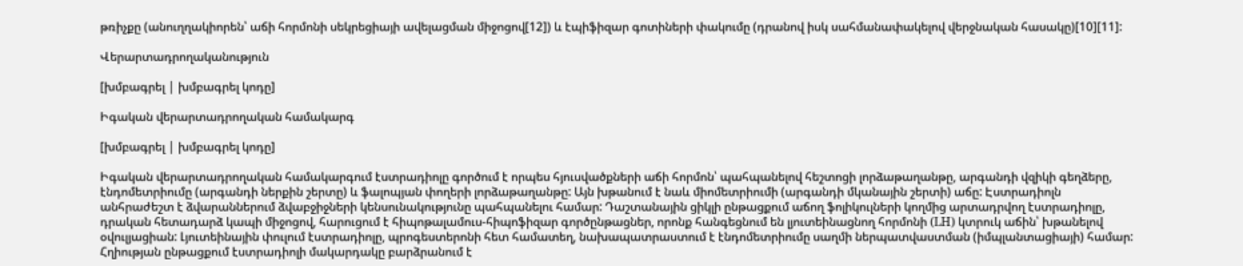թռիչքը (անուղղակիորեն՝ աճի հորմոնի սեկրեցիայի ավելացման միջոցով[12]) և էպիֆիզար գոտիների փակումը (դրանով իսկ սահմանափակելով վերջնական հասակը)[10][11]:

Վերարտադրողականություն

[խմբագրել | խմբագրել կոդը]

Իգական վերարտադրողական համակարգ

[խմբագրել | խմբագրել կոդը]

Իգական վերարտադրողական համակարգում էստրադիոլը գործում է որպես հյուսվածքների աճի հորմոն՝ պահպանելով հեշտոցի լորձաթաղանթը, արգանդի վզիկի գեղձերը, էնդոմետրիումը (արգանդի ներքին շերտը) և ֆալոպյան փողերի լորձաթաղանթը: Այն խթանում է նաև միոմետրիումի (արգանդի մկանային շերտի) աճը: Էստրադիոլն անհրաժեշտ է ձվարաններում ձվաբջիջների կենսունակությունը պահպանելու համար: Դաշտանային ցիկլի ընթացքում աճող ֆոլիկուլների կողմից արտադրվող էստրադիոլը, դրական հետադարձ կապի միջոցով, հարուցում է հիպոթալամուս-հիպոֆիզար գործընթացներ, որոնք հանգեցնում են լյուտեինացնող հորմոնի (LH) կտրուկ աճին՝ խթանելով օվուլյացիան: Լյուտեինային փուլում էստրադիոլը, պրոգեստերոնի հետ համատեղ, նախապատրաստում է էնդոմետրիումը սաղմի ներպատվաստման (իմպլանտացիայի) համար: Հղիության ընթացքում էստրադիոլի մակարդակը բարձրանում է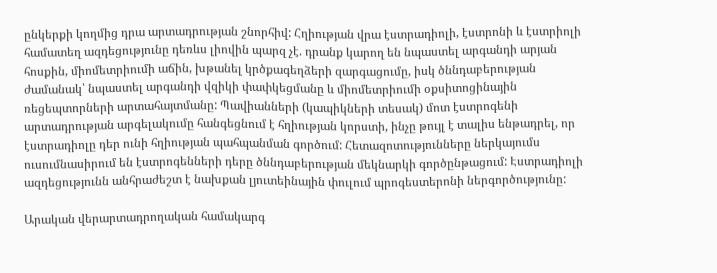ընկերքի կողմից դրա արտադրության շնորհիվ: Հղիության վրա էստրադիոլի, էստրոնի և էստրիոլի համատեղ ազդեցությունը դեռևս լիովին պարզ չէ. դրանք կարող են նպաստել արգանդի արյան հոսքին, միոմետրիումի աճին, խթանել կրծքագեղձերի զարգացումը, իսկ ծննդաբերության ժամանակ՝ նպաստել արգանդի վզիկի փափկեցմանը և միոմետրիումի օքսիտոցինային ռեցեպտորների արտահայտմանը: Պավիանների (կապիկների տեսակ) մոտ էստրոգենի արտադրության արգելակումը հանգեցնում է հղիության կորստի, ինչը թույլ է տալիս ենթադրել, որ էստրադիոլը դեր ունի հղիության պահպանման գործում: Հետազոտությունները ներկայումս ուսումնասիրում են էստրոգենների դերը ծննդաբերության մեկնարկի գործընթացում: Էստրադիոլի ազդեցությունն անհրաժեշտ է նախքան լյուտեինային փուլում պրոգեստերոնի ներգործությունը:

Արական վերարտադրողական համակարգ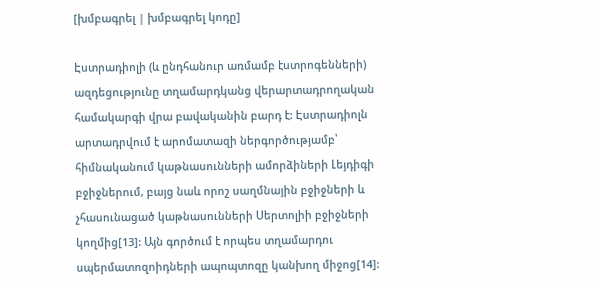[խմբագրել | խմբագրել կոդը]

Էստրադիոլի (և ընդհանուր առմամբ էստրոգենների) ազդեցությունը տղամարդկանց վերարտադրողական համակարգի վրա բավականին բարդ է: Էստրադիոլն արտադրվում է արոմատազի ներգործությամբ՝ հիմնականում կաթնասունների ամորձիների Լեյդիգի բջիջներում, բայց նաև որոշ սաղմնային բջիջների և չհասունացած կաթնասունների Սերտոլիի բջիջների կողմից[13]: Այն գործում է որպես տղամարդու սպերմատոզոիդների ապոպտոզը կանխող միջոց[14]: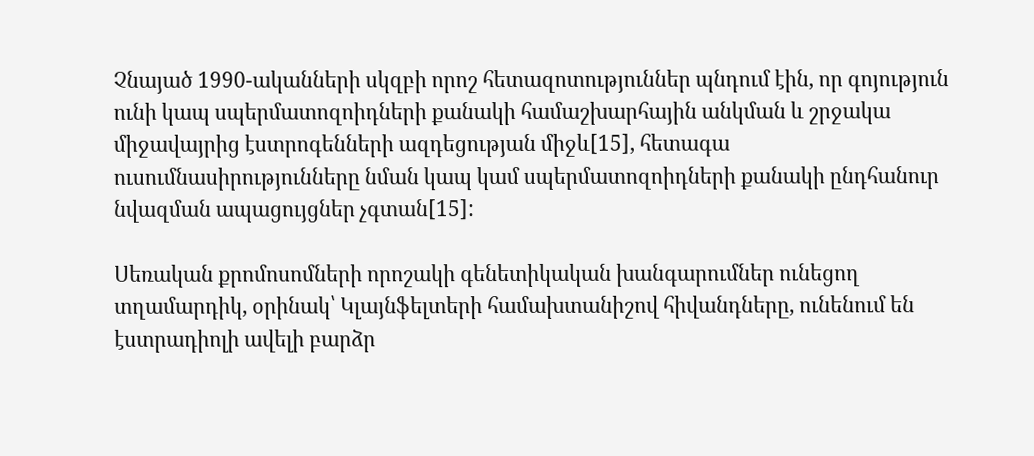Չնայած 1990-ականների սկզբի որոշ հետազոտություններ պնդում էին, որ գոյություն ունի կապ սպերմատոզոիդների քանակի համաշխարհային անկման և շրջակա միջավայրից էստրոգենների ազդեցության միջև[15], հետագա ուսումնասիրությունները նման կապ կամ սպերմատոզոիդների քանակի ընդհանուր նվազման ապացույցներ չգտան[15]:

Սեռական քրոմոսոմների որոշակի գենետիկական խանգարումներ ունեցող տղամարդիկ, օրինակ՝ Կլայնֆելտերի համախտանիշով հիվանդները, ունենում են էստրադիոլի ավելի բարձր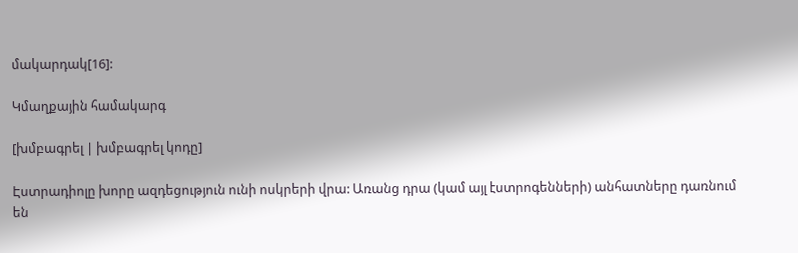մակարդակ[16]:

Կմաղքային համակարգ

[խմբագրել | խմբագրել կոդը]

Էստրադիոլը խորը ազդեցություն ունի ոսկրերի վրա: Առանց դրա (կամ այլ էստրոգենների) անհատները դառնում են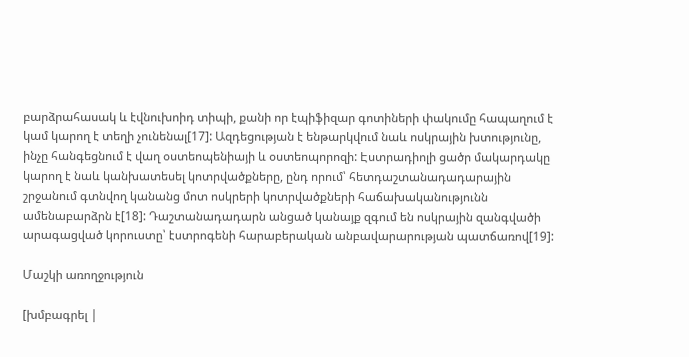բարձրահասակ և էվնուխոիդ տիպի, քանի որ էպիֆիզար գոտիների փակումը հապաղում է կամ կարող է տեղի չունենալ[17]: Ազդեցության է ենթարկվում նաև ոսկրային խտությունը, ինչը հանգեցնում է վաղ օստեոպենիայի և օստեոպորոզի: Էստրադիոլի ցածր մակարդակը կարող է նաև կանխատեսել կոտրվածքները, ընդ որում՝ հետդաշտանադադարային շրջանում գտնվող կանանց մոտ ոսկրերի կոտրվածքների հաճախականությունն ամենաբարձրն է[18]: Դաշտանադադարն անցած կանայք զգում են ոսկրային զանգվածի արագացված կորուստը՝ էստրոգենի հարաբերական անբավարարության պատճառով[19]:

Մաշկի առողջություն

[խմբագրել |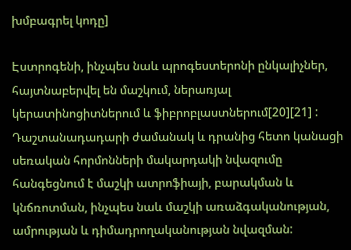խմբագրել կոդը]

Էստրոգենի, ինչպես նաև պրոգեստերոնի ընկալիչներ, հայտնաբերվել են մաշկում, ներառյալ կերատինոցիտներում և ֆիբրոբլաստներում[20][21] : Դաշտանադադարի ժամանակ և դրանից հետո կանացի սեռական հորմոնների մակարդակի նվազումը հանգեցնում է մաշկի ատրոֆիայի, բարակման և կնճռոտման, ինչպես նաև մաշկի առաձգականության, ամրության և դիմադրողականության նվազման: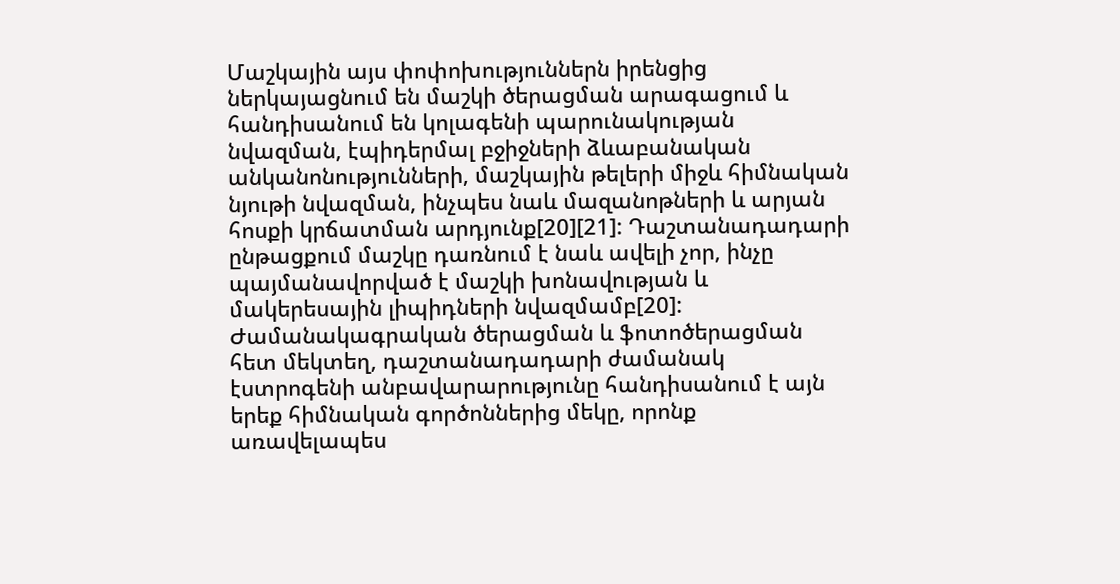Մաշկային այս փոփոխություններն իրենցից ներկայացնում են մաշկի ծերացման արագացում և հանդիսանում են կոլագենի պարունակության նվազման, էպիդերմալ բջիջների ձևաբանական անկանոնությունների, մաշկային թելերի միջև հիմնական նյութի նվազման, ինչպես նաև մազանոթների և արյան հոսքի կրճատման արդյունք[20][21]: Դաշտանադադարի ընթացքում մաշկը դառնում է նաև ավելի չոր, ինչը պայմանավորված է մաշկի խոնավության և մակերեսային լիպիդների նվազմամբ[20]: Ժամանակագրական ծերացման և ֆոտոծերացման հետ մեկտեղ, դաշտանադադարի ժամանակ էստրոգենի անբավարարությունը հանդիսանում է այն երեք հիմնական գործոններից մեկը, որոնք առավելապես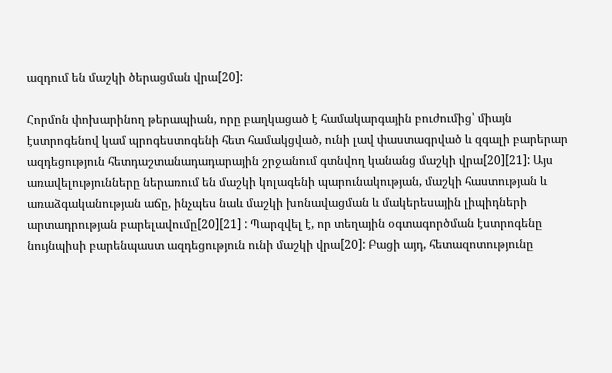ազդում են մաշկի ծերացման վրա[20]:

Հորմոն փոխարինող թերապիան, որը բաղկացած է համակարգային բուժումից՝ միայն էստրոգենով կամ պրոգեստոգենի հետ համակցված, ունի լավ փաստագրված և զգալի բարերար ազդեցություն հետդաշտանադադարային շրջանում գտնվող կանանց մաշկի վրա[20][21]: Այս առավելությունները ներառում են մաշկի կոլագենի պարունակության, մաշկի հաստության և առաձգականության աճը, ինչպես նաև մաշկի խոնավացման և մակերեսային լիպիդների արտադրության բարելավումը[20][21] : Պարզվել է, որ տեղային օգտագործման էստրոգենը նույնպիսի բարենպաստ ազդեցություն ունի մաշկի վրա[20]: Բացի այդ, հետազոտությունը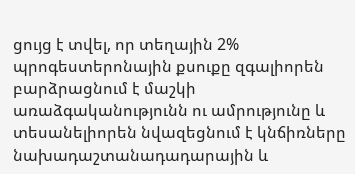ցույց է տվել, որ տեղային 2% պրոգեստերոնային քսուքը զգալիորեն բարձրացնում է մաշկի առաձգականությունն ու ամրությունը և տեսանելիորեն նվազեցնում է կնճիռները նախադաշտանադադարային և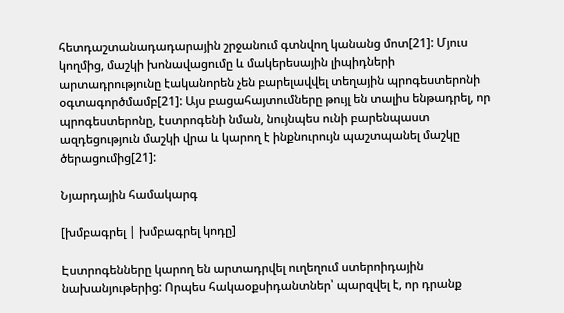հետդաշտանադադարային շրջանում գտնվող կանանց մոտ[21]: Մյուս կողմից, մաշկի խոնավացումը և մակերեսային լիպիդների արտադրությունը էականորեն չեն բարելավվել տեղային պրոգեստերոնի օգտագործմամբ[21]: Այս բացահայտումները թույլ են տալիս ենթադրել, որ պրոգեստերոնը, էստրոգենի նման, նույնպես ունի բարենպաստ ազդեցություն մաշկի վրա և կարող է ինքնուրույն պաշտպանել մաշկը ծերացումից[21]:

Նյարդային համակարգ

[խմբագրել | խմբագրել կոդը]

Էստրոգենները կարող են արտադրվել ուղեղում ստերոիդային նախանյութերից: Որպես հակաօքսիդանտներ՝ պարզվել է, որ դրանք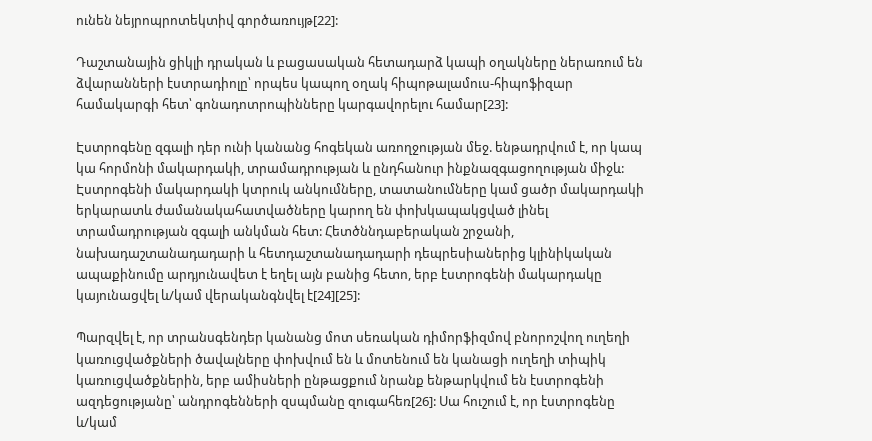ունեն նեյրոպրոտեկտիվ գործառույթ[22]:

Դաշտանային ցիկլի դրական և բացասական հետադարձ կապի օղակները ներառում են ձվարանների էստրադիոլը՝ որպես կապող օղակ հիպոթալամուս-հիպոֆիզար համակարգի հետ՝ գոնադոտրոպինները կարգավորելու համար[23]:

Էստրոգենը զգալի դեր ունի կանանց հոգեկան առողջության մեջ. ենթադրվում է, որ կապ կա հորմոնի մակարդակի, տրամադրության և ընդհանուր ինքնազգացողության միջև: Էստրոգենի մակարդակի կտրուկ անկումները, տատանումները կամ ցածր մակարդակի երկարատև ժամանակահատվածները կարող են փոխկապակցված լինել տրամադրության զգալի անկման հետ: Հետծննդաբերական շրջանի, նախադաշտանադադարի և հետդաշտանադադարի դեպրեսիաներից կլինիկական ապաքինումը արդյունավետ է եղել այն բանից հետո, երբ էստրոգենի մակարդակը կայունացվել և/կամ վերականգնվել է[24][25]:

Պարզվել է, որ տրանսգենդեր կանանց մոտ սեռական դիմորֆիզմով բնորոշվող ուղեղի կառուցվածքների ծավալները փոխվում են և մոտենում են կանացի ուղեղի տիպիկ կառուցվածքներին, երբ ամիսների ընթացքում նրանք ենթարկվում են էստրոգենի ազդեցությանը՝ անդրոգենների զսպմանը զուգահեռ[26]: Սա հուշում է, որ էստրոգենը և/կամ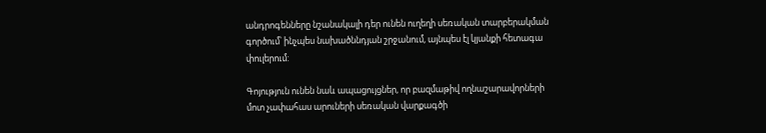անդրոգենները նշանակալի դեր ունեն ուղեղի սեռական տարբերակման գործում՝ ինչպես նախածննդյան շրջանում, այնպես էլ կյանքի հետագա փուլերում:

Գոյություն ունեն նաև ապացույցներ, որ բազմաթիվ ողնաշարավորների մոտ չափահաս արուների սեռական վարքագծի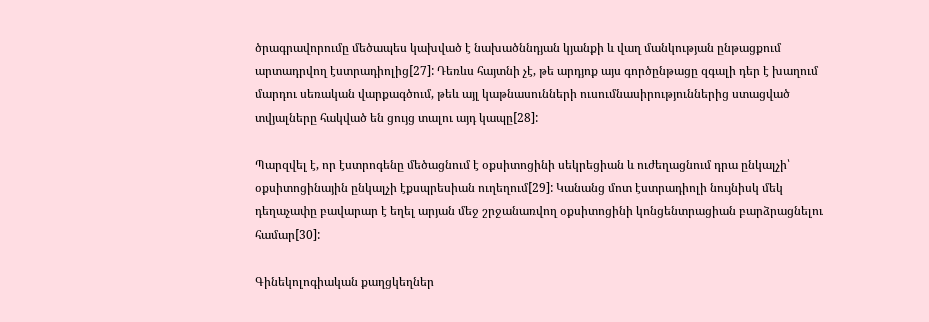ծրագրավորումը մեծապես կախված է նախածննդյան կյանքի և վաղ մանկության ընթացքում արտադրվող էստրադիոլից[27]: Դեռևս հայտնի չէ, թե արդյոք այս գործընթացը զգալի դեր է խաղում մարդու սեռական վարքագծում, թեև այլ կաթնասունների ուսումնասիրություններից ստացված տվյալները հակված են ցույց տալու այդ կապը[28]:

Պարզվել է, որ էստրոգենը մեծացնում է օքսիտոցինի սեկրեցիան և ուժեղացնում դրա ընկալչի՝ օքսիտոցինային ընկալչի էքսպրեսիան ուղեղում[29]: Կանանց մոտ էստրադիոլի նույնիսկ մեկ դեղաչափը բավարար է եղել արյան մեջ շրջանառվող օքսիտոցինի կոնցենտրացիան բարձրացնելու համար[30]:

Գինեկոլոգիական քաղցկեղներ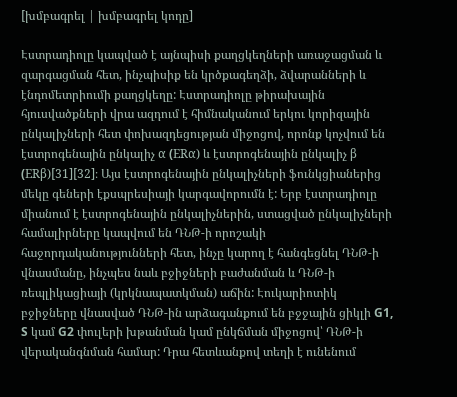[խմբագրել | խմբագրել կոդը]

Էստրադիոլը կապված է այնպիսի քաղցկեղների առաջացման և զարգացման հետ, ինչպիսիք են կրծքագեղձի, ձվարանների և էնդոմետրիումի քաղցկեղը: Էստրադիոլը թիրախային հյուսվածքների վրա ազդում է հիմնականում երկու կորիզային ընկալիչների հետ փոխազդեցության միջոցով, որոնք կոչվում են էստրոգենային ընկալիչ α (ERα) և էստրոգենային ընկալիչ β (ERβ)[31][32]։ Այս էստրոգենային ընկալիչների ֆունկցիաներից մեկը գեների էքսպրեսիայի կարգավորումն է: Երբ էստրադիոլը միանում է էստրոգենային ընկալիչներին, ստացված ընկալիչների համալիրները կապվում են ԴՆԹ-ի որոշակի հաջորդականությունների հետ, ինչը կարող է հանգեցնել ԴՆԹ-ի վնասմանը, ինչպես նաև բջիջների բաժանման և ԴՆԹ-ի ռեպլիկացիայի (կրկնապատկման) աճին: Էուկարիոտիկ բջիջները վնասված ԴՆԹ-ին արձագանքում են բջջային ցիկլի G1, S կամ G2 փուլերի խթանման կամ ընկճման միջոցով՝ ԴՆԹ-ի վերականգնման համար: Դրա հետևանքով տեղի է ունենում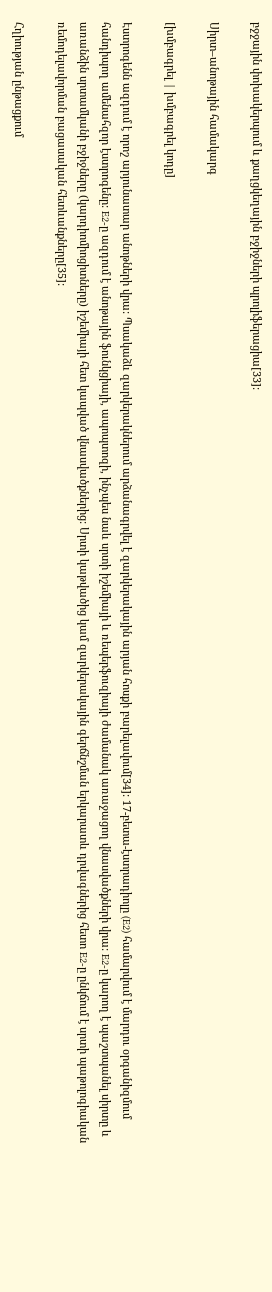բջջային փոխակերպում և քաղցկեղային բջիջների պրոլիֆերացիա[33]:

Սիրտ–անոթային համակարգ

[խմբագրել | խմբագրել կոդը]

Էստրոգենն ազդում է որոշ արյունատար անոթների վրա: Պսակաձև զարկերակներում արձանագրվել է զարկերակային արյան հոսքի բարելավում[34]: 17-բետա-էստրադիոլը (E2) համարվում է մարդու օրգանիզմում հանդիպող ամենահզոր էստրոգենը: E2-ը ազդում է անոթային ֆունկցիայի, ապոպտոզի, ինչպես նաև սրտի իշեմիայի և ռեպերֆուզիայի ժամանակ առաջացող վնասվածքների վրա: E2-ը կարող է պաշտպանել սիրտը և առանձին սրտամկանի բջիջները (կարդիոմիոցիտները) իշեմիայի հետ կապված վնասվածքներից: Սրտի կաթվածից կամ զարկերակային գերճնշման երկարատև դրվագներից հետո E2-ը ընկճում է սրտի պաթոլոգիական ռեմոդելավորման բացասական հետևանքները[35]:

Հղիության ընթացքում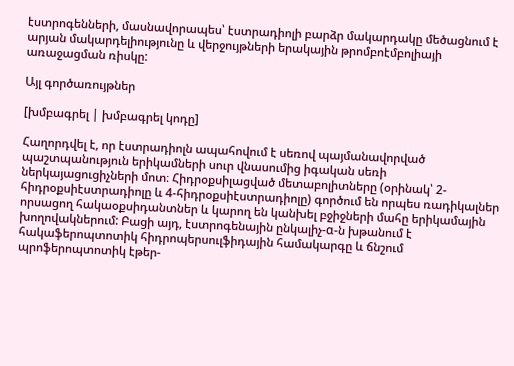էստրոգենների, մասնավորապես՝ էստրադիոլի բարձր մակարդակը մեծացնում է արյան մակարդելիությունը և վերջույթների երակային թրոմբոէմբոլիայի առաջացման ռիսկը:

Այլ գործառույթներ

[խմբագրել | խմբագրել կոդը]

Հաղորդվել է, որ էստրադիոլն ապահովում է սեռով պայմանավորված պաշտպանություն երիկամների սուր վնասումից իգական սեռի ներկայացուցիչների մոտ։ Հիդրօքսիլացված մետաբոլիտները (օրինակ՝ 2-հիդրօքսիէստրադիոլը և 4-հիդրօքսիէստրադիոլը) գործում են որպես ռադիկալներ որսացող հակաօքսիդանտներ և կարող են կանխել բջիջների մահը երիկամային խողովակներում: Բացի այդ, էստրոգենային ընկալիչ-α-ն խթանում է հակաֆերոպտոտիկ հիդրոպերսուլֆիդային համակարգը և ճնշում պրոֆերոպտոտիկ էթեր-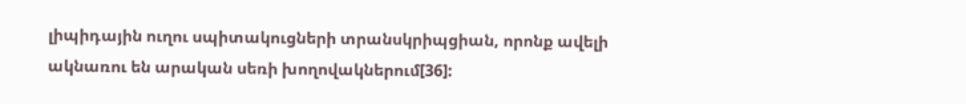լիպիդային ուղու սպիտակուցների տրանսկրիպցիան, որոնք ավելի ակնառու են արական սեռի խողովակներում[36]: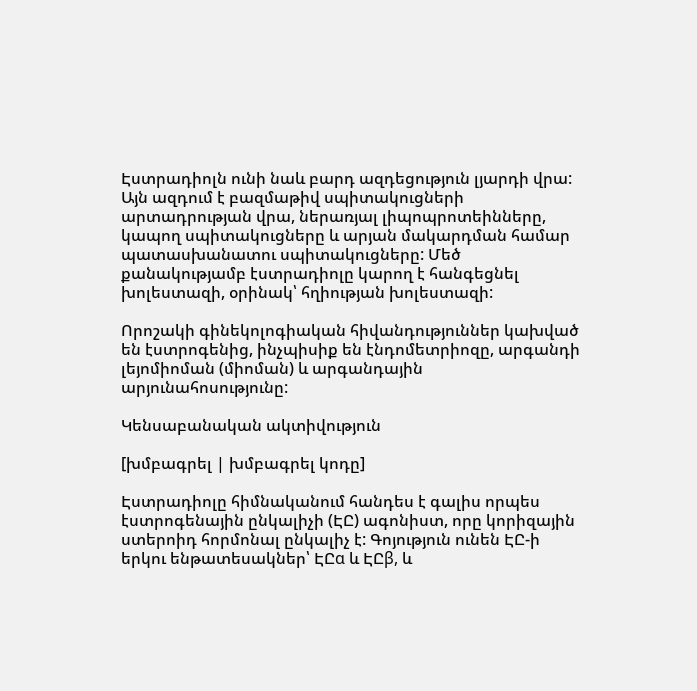Էստրադիոլն ունի նաև բարդ ազդեցություն լյարդի վրա: Այն ազդում է բազմաթիվ սպիտակուցների արտադրության վրա, ներառյալ լիպոպրոտեինները, կապող սպիտակուցները և արյան մակարդման համար պատասխանատու սպիտակուցները: Մեծ քանակությամբ էստրադիոլը կարող է հանգեցնել խոլեստազի, օրինակ՝ հղիության խոլեստազի:

Որոշակի գինեկոլոգիական հիվանդություններ կախված են էստրոգենից, ինչպիսիք են էնդոմետրիոզը, արգանդի լեյոմիոման (միոման) և արգանդային արյունահոսությունը:

Կենսաբանական ակտիվություն

[խմբագրել | խմբագրել կոդը]

Էստրադիոլը հիմնականում հանդես է գալիս որպես էստրոգենային ընկալիչի (ԷԸ) ագոնիստ, որը կորիզային ստերոիդ հորմոնալ ընկալիչ է: Գոյություն ունեն ԷԸ-ի երկու ենթատեսակներ՝ ԷԸα և ԷԸβ, և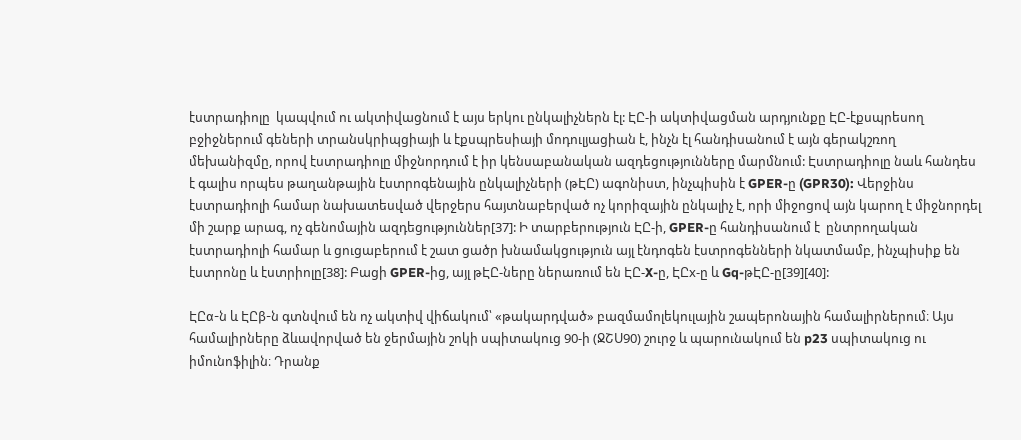էստրադիոլը  կապվում ու ակտիվացնում է այս երկու ընկալիչներն էլ: ԷԸ-ի ակտիվացման արդյունքը ԷԸ-էքսպրեսող բջիջներում գեների տրանսկրիպցիայի և էքսպրեսիայի մոդուլյացիան է, ինչն էլ հանդիսանում է այն գերակշռող մեխանիզմը, որով էստրադիոլը միջնորդում է իր կենսաբանական ազդեցությունները մարմնում: Էստրադիոլը նաև հանդես է գալիս որպես թաղանթային էստրոգենային ընկալիչների (թԷԸ) ագոնիստ, ինչպիսին է GPER-ը (GPR30): Վերջինս էստրադիոլի համար նախատեսված վերջերս հայտնաբերված ոչ կորիզային ընկալիչ է, որի միջոցով այն կարող է միջնորդել մի շարք արագ, ոչ գենոմային ազդեցություններ[37]: Ի տարբերություն ԷԸ-ի, GPER-ը հանդիսանում է  ընտրողական էստրադիոլի համար և ցուցաբերում է շատ ցածր խնամակցություն այլ էնդոգեն էստրոգենների նկատմամբ, ինչպիսիք են էստրոնը և էստրիոլը[38]: Բացի GPER-ից, այլ թԷԸ-ները ներառում են ԷԸ-X-ը, ԷԸx-ը և Gq-թԷԸ-ը[39][40]:

ԷԸα-ն և ԷԸβ-ն գտնվում են ոչ ակտիվ վիճակում՝ «թակարդված» բազմամոլեկուլային շապերոնային համալիրներում։ Այս համալիրները ձևավորված են ջերմային շոկի սպիտակուց 90-ի (ՋՇՍ90) շուրջ և պարունակում են p23 սպիտակուց ու իմունոֆիլին։ Դրանք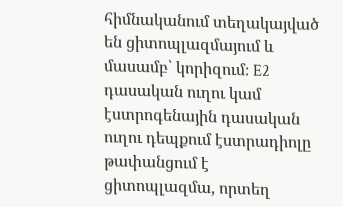հիմնականում տեղակայված են ցիտոպլազմայում և մասամբ՝ կորիզում։ E2 դասական ուղու կամ էստրոգենային դասական ուղու դեպքում էստրադիոլը թափանցում է ցիտոպլազմա, որտեղ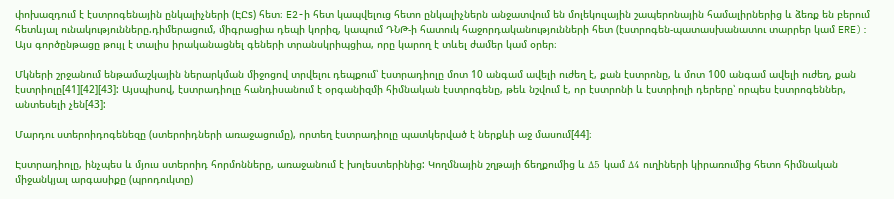փոխազդում է էստրոգենային ընկալիչների (ԷԸs) հետ։ E2-ի հետ կապվելուց հետո ընկալիչներն անջատվում են մոլեկուլային շապերոնային համալիրներից և ձեռք են բերում հետևյալ ունակությունները.դիմերացում, միգրացիա դեպի կորիզ, կապում ԴՆԹ-ի հատուկ հաջորդականությունների հետ (էստրոգեն-պատասխանատու տարրեր կամ ERE): Այս գործընթացը թույլ է տալիս իրականացնել գեների տրանսկրիպցիա, որը կարող է տևել ժամեր կամ օրեր։

Մկների շրջանում ենթամաշկային ներարկման միջոցով տրվելու դեպքում՝ էստրադիոլը մոտ 10 անգամ ավելի ուժեղ է, քան էստրոնը, և մոտ 100 անգամ ավելի ուժեղ, քան էստրիոլը[41][42][43]: Այսպիսով, էստրադիոլը հանդիսանում է օրգանիզմի հիմնական էստրոգենը, թեև նշվում է, որ էստրոնի և էստրիոլի դերերը՝ որպես էստրոգեններ, անտեսելի չեն[43]:

Մարդու ստերոիդոգենեզը (ստերոիդների առաջացումը), որտեղ էստրադիոլը պատկերված է ներքևի աջ մասում[44]։

Էստրադիոլը, ինչպես և մյուս ստերոիդ հորմոնները, առաջանում է խոլեստերինից: Կողմնային շղթայի ճեղքումից և Δ5 կամ Δ4 ուղիների կիրառումից հետո հիմնական միջանկյալ արգասիքը (պրոդուկտը)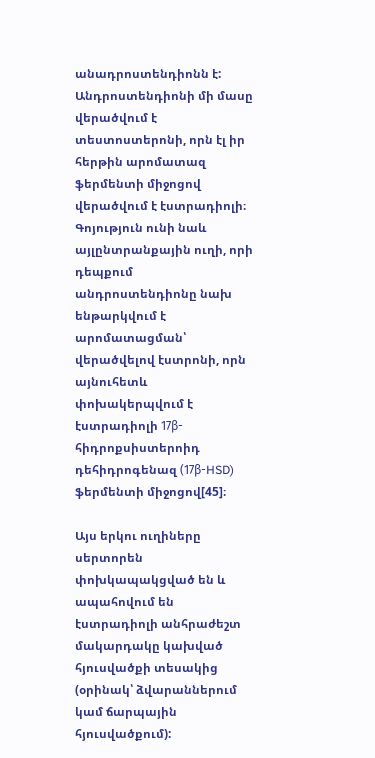անադրոստենդիոնն է: Անդրոստենդիոնի մի մասը վերածվում է տեստոստերոնի, որն էլ իր հերթին արոմատազ ֆերմենտի միջոցով վերածվում է էստրադիոլի։ Գոյություն ունի նաև այլընտրանքային ուղի, որի դեպքում անդրոստենդիոնը նախ ենթարկվում է արոմատացման՝ վերածվելով էստրոնի, որն այնուհետև փոխակերպվում է էստրադիոլի 17β-հիդրոքսիստերոիդ դեհիդրոգենազ (17β-HSD) ֆերմենտի միջոցով[45]։

Այս երկու ուղիները սերտորեն փոխկապակցված են և ապահովում են էստրադիոլի անհրաժեշտ մակարդակը կախված հյուսվածքի տեսակից (օրինակ՝ ձվարաններում կամ ճարպային հյուսվածքում):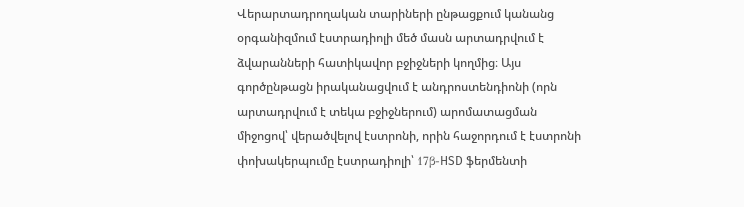Վերարտադրողական տարիների ընթացքում կանանց օրգանիզմում էստրադիոլի մեծ մասն արտադրվում է ձվարանների հատիկավոր բջիջների կողմից։ Այս գործընթացն իրականացվում է անդրոստենդիոնի (որն արտադրվում է տեկա բջիջներում) արոմատացման միջոցով՝ վերածվելով էստրոնի, որին հաջորդում է էստրոնի փոխակերպումը էստրադիոլի՝ 17β-HSD ֆերմենտի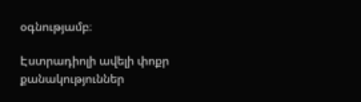օգնությամբ։

Էստրադիոլի ավելի փոքր քանակություններ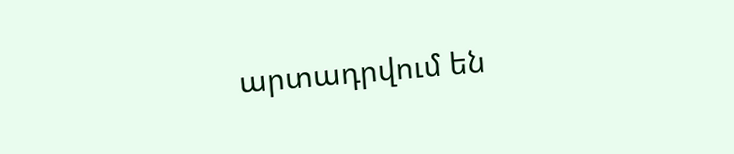արտադրվում են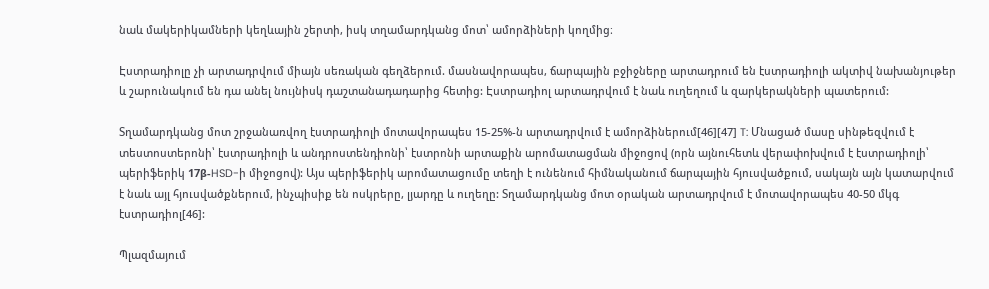նաև մակերիկամների կեղևային շերտի, իսկ տղամարդկանց մոտ՝ ամորձիների կողմից։

Էստրադիոլը չի արտադրվում միայն սեռական գեղձերում. մասնավորապես, ճարպային բջիջները արտադրում են էստրադիոլի ակտիվ նախանյութեր և շարունակում են դա անել նույնիսկ դաշտանադադարից հետից: Էստրադիոլ արտադրվում է նաև ուղեղում և զարկերակների պատերում:

Տղամարդկանց մոտ շրջանառվող էստրադիոլի մոտավորապես 15-25%-ն արտադրվում է ամորձիներում[46][47] T: Մնացած մասը սինթեզվում է տեստոստերոնի՝ էստրադիոլի և անդրոստենդիոնի՝ էստրոնի արտաքին արոմատացման միջոցով (որն այնուհետև վերափոխվում է էստրադիոլի՝ պերիֆերիկ 17β-HSD-ի միջոցով): Այս պերիֆերիկ արոմատացումը տեղի է ունենում հիմնականում ճարպային հյուսվածքում, սակայն այն կատարվում է նաև այլ հյուսվածքներում, ինչպիսիք են ոսկրերը, լյարդը և ուղեղը: Տղամարդկանց մոտ օրական արտադրվում է մոտավորապես 40-50 մկգ էստրադիոլ[46]:

Պլազմայում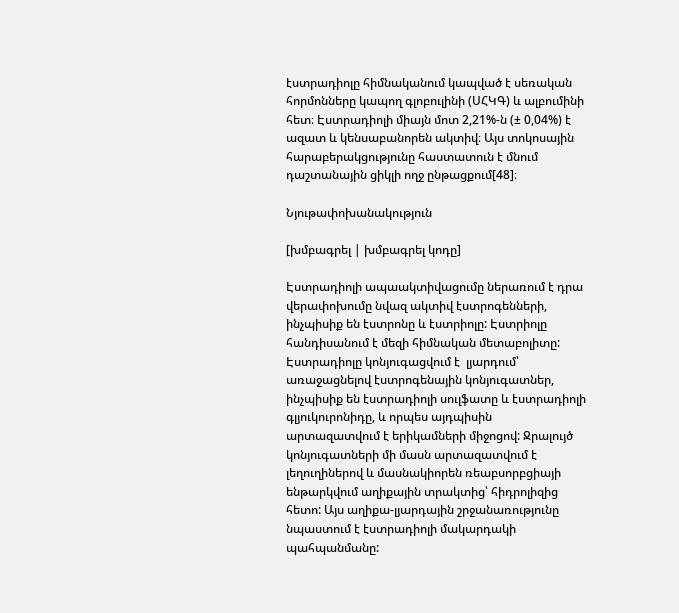էստրադիոլը հիմնականում կապված է սեռական հորմոնները կապող գլոբուլինի (ՍՀԿԳ) և ալբումինի հետ։ Էստրադիոլի միայն մոտ 2,21%-ն (± 0,04%) է ազատ և կենսաբանորեն ակտիվ։ Այս տոկոսային հարաբերակցությունը հաստատուն է մնում դաշտանային ցիկլի ողջ ընթացքում[48]։

Նյութափոխանակություն

[խմբագրել | խմբագրել կոդը]

Էստրադիոլի ապաակտիվացումը ներառում է դրա վերափոխումը նվազ ակտիվ էստրոգենների, ինչպիսիք են էստրոնը և էստրիոլը: Էստրիոլը հանդիսանում է մեզի հիմնական մետաբոլիտը: Էստրադիոլը կոնյուգացվում է  լյարդում՝ առաջացնելով էստրոգենային կոնյուգատներ, ինչպիսիք են էստրադիոլի սուլֆատը և էստրադիոլի գլյուկուրոնիդը, և որպես այդպիսին արտազատվում է երիկամների միջոցով: Ջրալույծ կոնյուգատների մի մասն արտազատվում է լեղուղիներով և մասնակիորեն ռեաբսորբցիայի ենթարկվում աղիքային տրակտից՝ հիդրոլիզից հետո: Այս աղիքա-լյարդային շրջանառությունը նպաստում է էստրադիոլի մակարդակի պահպանմանը: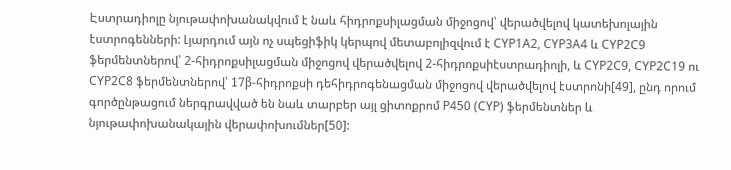Էստրադիոլը նյութափոխանակվում է նաև հիդրոքսիլացման միջոցով՝ վերածվելով կատեխոլային էստրոգենների: Լյարդում այն ոչ սպեցիֆիկ կերպով մետաբոլիզվում է CYP1A2, CYP3A4 և CYP2C9 ֆերմենտներով՝ 2-հիդրոքսիլացման միջոցով վերածվելով 2-հիդրոքսիէստրադիոլի, և CYP2C9, CYP2C19 ու CYP2C8 ֆերմենտներով՝ 17β-հիդրոքսի դեհիդրոգենացման միջոցով վերածվելով էստրոնի[49], ընդ որում գործընթացում ներգրավված են նաև տարբեր այլ ցիտոքրոմ P450 (CYP) ֆերմենտներ և նյութափոխանակային վերափոխումներ[50]: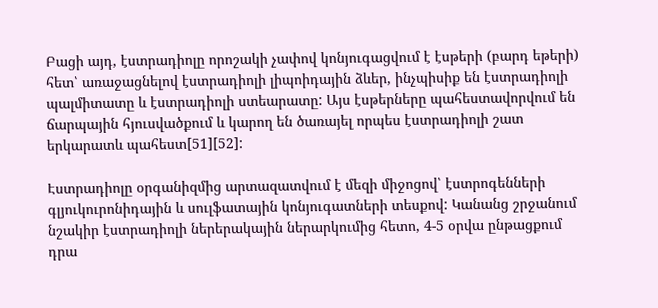Բացի այդ, էստրադիոլը որոշակի չափով կոնյուգացվում է էսթերի (բարդ եթերի) հետ՝ առաջացնելով էստրադիոլի լիպոիդային ձևեր, ինչպիսիք են էստրադիոլի պալմիտատը և էստրադիոլի ստեարատը: Այս էսթերները պահեստավորվում են ճարպային հյուսվածքում և կարող են ծառայել որպես էստրադիոլի շատ երկարատև պահեստ[51][52]:

Էստրադիոլը օրգանիզմից արտազատվում է մեզի միջոցով՝ էստրոգենների գլյուկուրոնիդային և սուլֆատային կոնյուգատների տեսքով: Կանանց շրջանում նշակիր էստրադիոլի ներերակային ներարկումից հետո, 4-5 օրվա ընթացքում դրա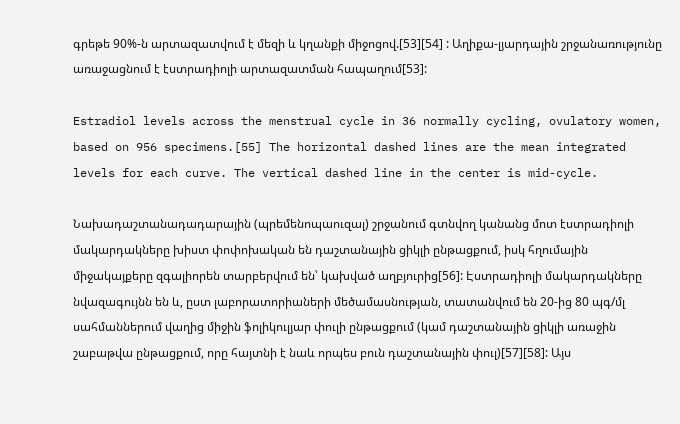գրեթե 90%-ն արտազատվում է մեզի և կղանքի միջոցով.[53][54] : Աղիքա-լյարդային շրջանառությունը  առաջացնում է էստրադիոլի արտազատման հապաղում[53]:

Estradiol levels across the menstrual cycle in 36 normally cycling, ovulatory women, based on 956 specimens.[55] The horizontal dashed lines are the mean integrated levels for each curve. The vertical dashed line in the center is mid-cycle.

Նախադաշտանադադարային (պրեմենոպաուզալ) շրջանում գտնվող կանանց մոտ էստրադիոլի մակարդակները խիստ փոփոխական են դաշտանային ցիկլի ընթացքում, իսկ հղումային միջակայքերը զգալիորեն տարբերվում են՝ կախված աղբյուրից[56]: Էստրադիոլի մակարդակները նվազագույնն են և, ըստ լաբորատորիաների մեծամասնության, տատանվում են 20-ից 80 պգ/մլ սահմաններում վաղից միջին ֆոլիկուլյար փուլի ընթացքում (կամ դաշտանային ցիկլի առաջին շաբաթվա ընթացքում, որը հայտնի է նաև որպես բուն դաշտանային փուլ)[57][58]: Այս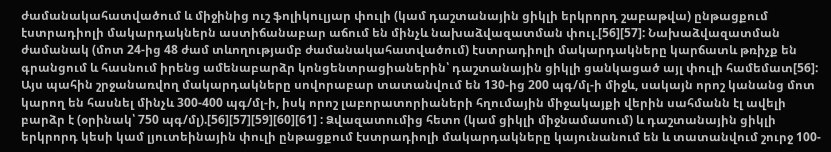ժամանակահատվածում և միջինից ուշ ֆոլիկուլյար փուլի (կամ դաշտանային ցիկլի երկրորդ շաբաթվա) ընթացքում էստրադիոլի մակարդակներն աստիճանաբար աճում են մինչև նախաձվազատման փուլ.[56][57]: Նախաձվազատման ժամանակ (մոտ 24-ից 48 ժամ տևողությամբ ժամանակահատվածում) էստրադիոլի մակարդակները կարճատև թռիչք են գրանցում և հասնում իրենց ամենաբարձր կոնցենտրացիաներին՝ դաշտանային ցիկլի ցանկացած այլ փուլի համեմատ[56]: Այս պահին շրջանառվող մակարդակները սովորաբար տատանվում են 130-ից 200 պգ/մլ-ի միջև, սակայն որոշ կանանց մոտ կարող են հասնել մինչև 300-400 պգ/մլ-ի, իսկ որոշ լաբորատորիաների հղումային միջակայքի վերին սահմանն էլ ավելի բարձր է (օրինակ՝ 750 պգ/մլ).[56][57][59][60][61] : Ձվազատումից հետո (կամ ցիկլի միջնամասում) և դաշտանային ցիկլի երկրորդ կեսի կամ լյուտեինային փուլի ընթացքում էստրադիոլի մակարդակները կայունանում են և տատանվում շուրջ 100-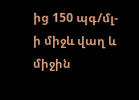ից 150 պգ/մլ-ի միջև վաղ և միջին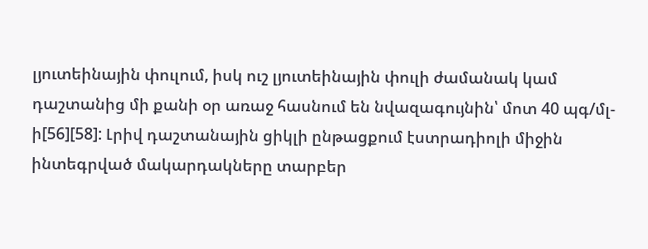լյուտեինային փուլում, իսկ ուշ լյուտեինային փուլի ժամանակ կամ դաշտանից մի քանի օր առաջ հասնում են նվազագույնին՝ մոտ 40 պգ/մլ-ի[56][58]: Լրիվ դաշտանային ցիկլի ընթացքում էստրադիոլի միջին ինտեգրված մակարդակները տարբեր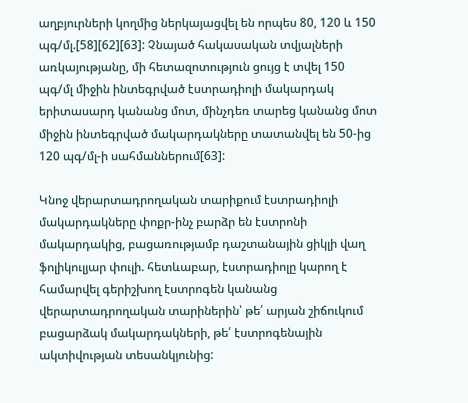աղբյուրների կողմից ներկայացվել են որպես 80, 120 և 150 պգ/մլ.[58][62][63]: Չնայած հակասական տվյալների առկայությանը, մի հետազոտություն ցույց է տվել 150 պգ/մլ միջին ինտեգրված էստրադիոլի մակարդակ երիտասարդ կանանց մոտ, մինչդեռ տարեց կանանց մոտ միջին ինտեգրված մակարդակները տատանվել են 50-ից 120 պգ/մլ-ի սահմաններում[63]:

Կնոջ վերարտադրողական տարիքում էստրադիոլի մակարդակները փոքր-ինչ բարձր են էստրոնի մակարդակից, բացառությամբ դաշտանային ցիկլի վաղ ֆոլիկուլյար փուլի. հետևաբար, էստրադիոլը կարող է համարվել գերիշխող էստրոգեն կանանց վերարտադրողական տարիներին՝ թե՛ արյան շիճուկում բացարձակ մակարդակների, թե՛ էստրոգենային ակտիվության տեսանկյունից: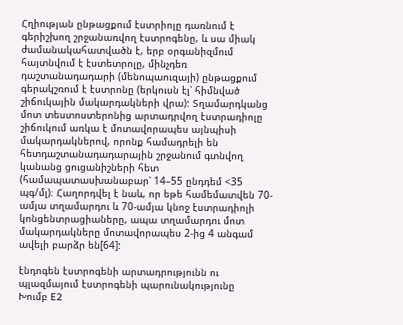Հղիության ընթացքում էստրիոլը դառնում է գերիշխող շրջանառվող էստրոգենը, և սա միակ ժամանակահատվածն է, երբ օրգանիզմում հայտնվում է էստետրոլը, մինչդեռ դաշտանադադարի (մենոպաուզայի) ընթացքում գերակշռում է էստրոնը (երկուսն էլ՝ հիմնված շիճուկային մակարդակների վրա): Տղամարդկանց մոտ տեստոստերոնից արտադրվող էստրադիոլը շիճուկում առկա է մոտավորապես այնպիսի մակարդակներով, որոնք համադրելի են հետդաշտանադադարային շրջանում գտնվող կանանց ցուցանիշների հետ (համապատասխանաբար՝ 14–55 ընդդեմ <35 պգ/մլ)։ Հաղորդվել է նաև, որ եթե համեմատվեն 70-ամյա տղամարդու և 70-ամյա կնոջ էստրադիոլի կոնցենտրացիաները, ապա տղամարդու մոտ մակարդակները մոտավորապես 2-ից 4 անգամ ավելի բարձր են[64]:

էնդոգեն էստրոգենի արտադրությունն ու պլազմայում էստրոգենի պարունակությունը
Խումբ E2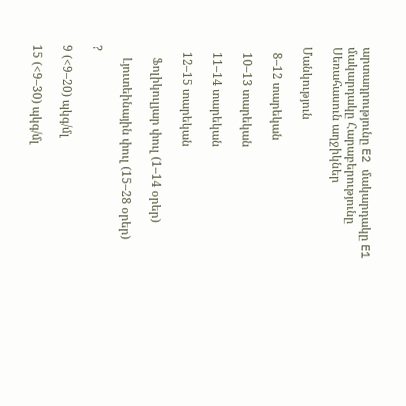արտադրությունը E2 մակարդակը E1 մակարդակը Հարաբերությունը
Սեռահասուն աղջիկներ

Մանկություն

  8–12 տարեկան

  10–13 տարեկան

  11–14 տարեկան

  12–15 տարեկան

    Ֆոլիկուլյար փուլ (1–14 օրեր)

    Լյուտեինային փուլ (15–28 օրեր)

?

9 (<9–20) պկգ/մլ

15 (<9–30) պկգ/մլ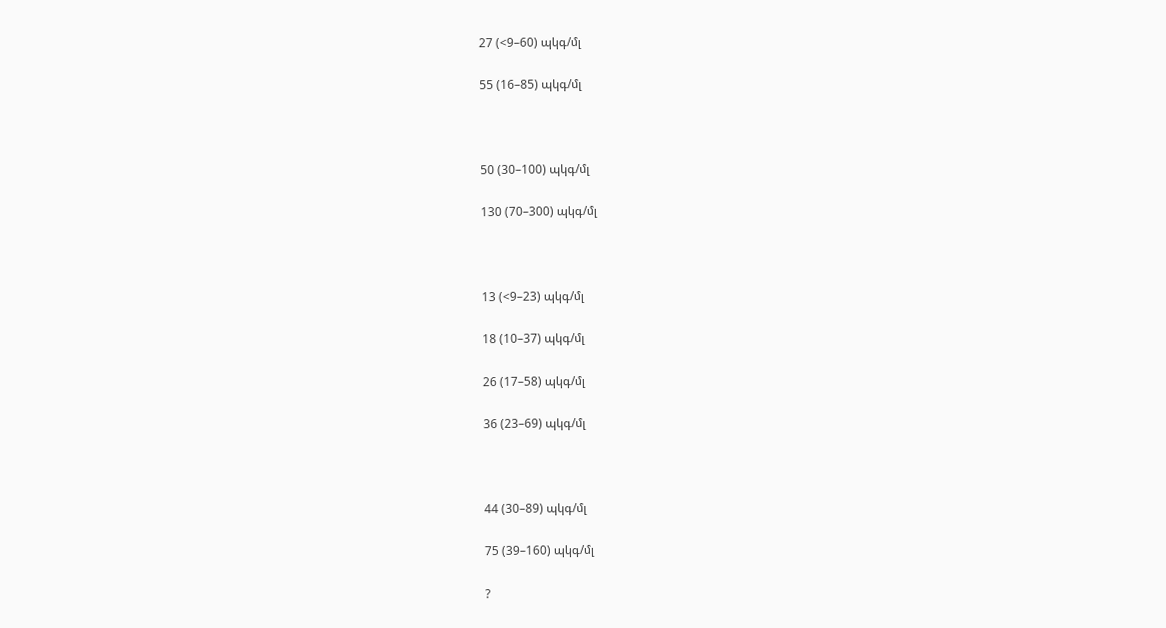27 (<9–60) պկգ/մլ

55 (16–85) պկգ/մլ



50 (30–100) պկգ/մլ

130 (70–300) պկգ/մլ



13 (<9–23) պկգ/մլ

18 (10–37) պկգ/մլ

26 (17–58) պկգ/մլ

36 (23–69) պկգ/մլ



44 (30–89) պկգ/մլ

75 (39–160) պկգ/մլ

?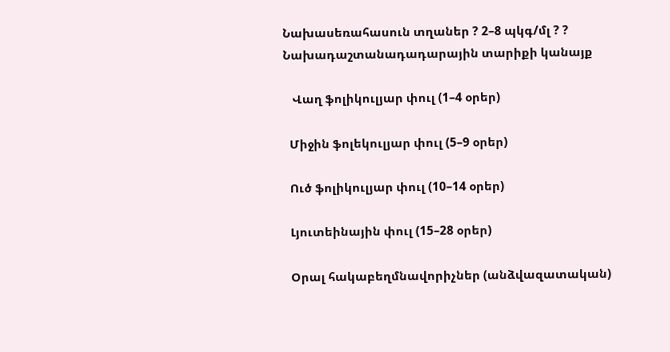Նախասեռահասուն տղաներ ? 2–8 պկգ/մլ ? ?
Նախադաշտանադադարային տարիքի կանայք

   Վաղ ֆոլիկուլյար փուլ (1–4 օրեր)

  Միջին ֆոլեկուլյար փուլ (5–9 օրեր)

  Ուծ ֆոլիկուլյար փուլ (10–14 օրեր)

  Լյուտեինային փուլ (15–28 օրեր)

  Օրալ հակաբեղմնավորիչներ (անձվազատական)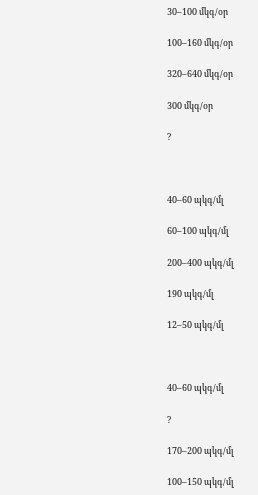30–100 մկգ/օր

100–160 մկգ/օր

320–640 մկգ/օր

300 մկգ/օր

?



40–60 պկգ/մլ

60–100 պկգ/մլ

200–400 պկգ/մլ

190 պկգ/մլ

12–50 պկգ/մլ



40–60 պկգ/մլ

?

170–200 պկգ/մլ

100–150 պկգ/մլ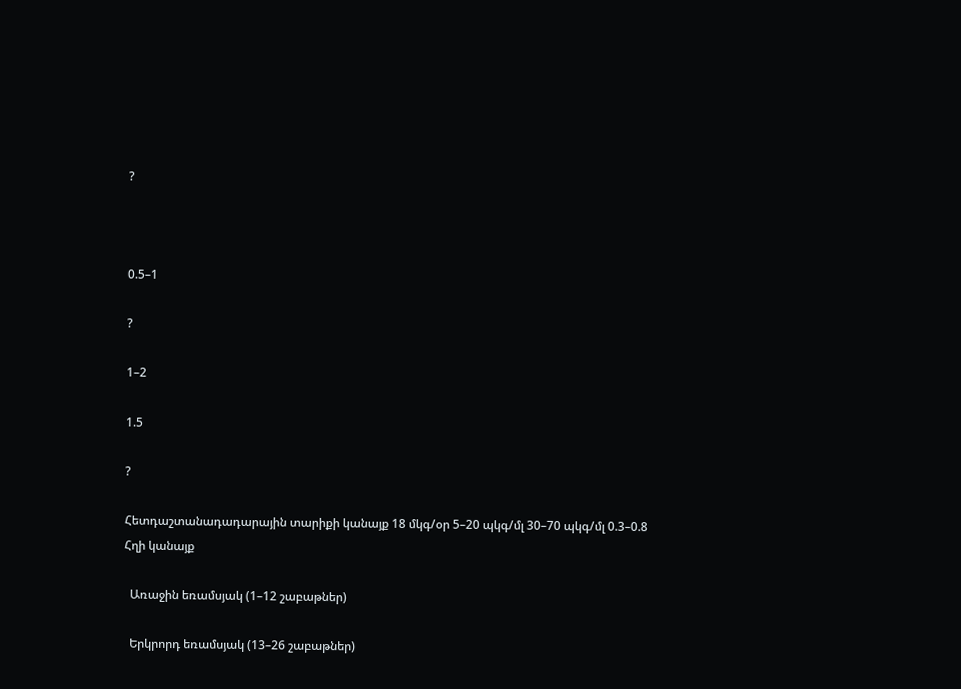?



0.5–1

?

1–2

1.5

?

Հետդաշտանադադարային տարիքի կանայք 18 մկգ/օր 5–20 պկգ/մլ 30–70 պկգ/մլ 0.3–0.8
Հղի կանայք

  Առաջին եռամսյակ (1–12 շաբաթներ)

  Երկրորդ եռամսյակ (13–26 շաբաթներ)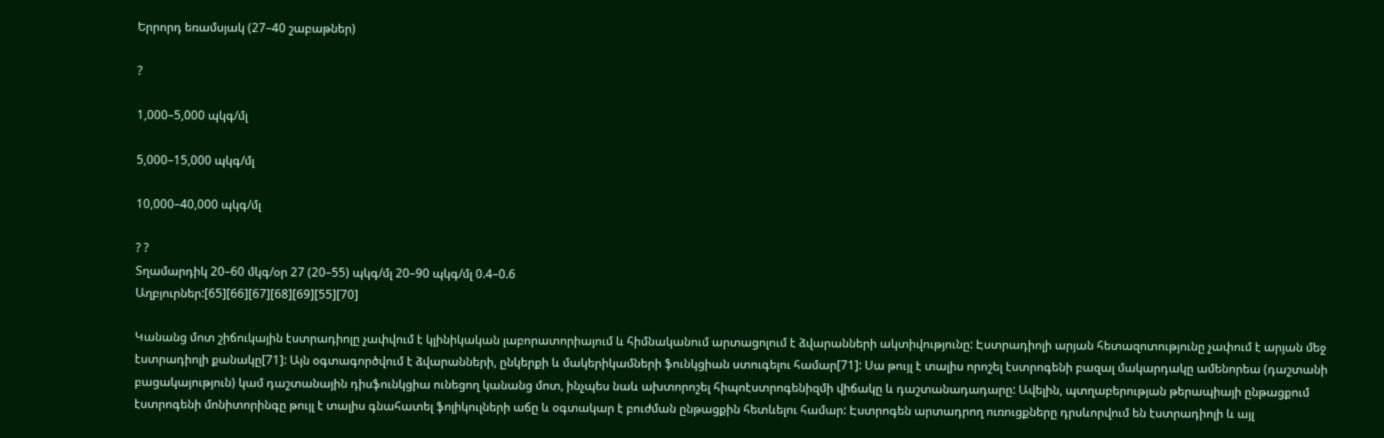Երրորդ եռամսյակ (27–40 շաբաթներ)

?

1,000–5,000 պկգ/մլ

5,000–15,000 պկգ/մլ

10,000–40,000 պկգ/մլ

? ?
Տղամարդիկ 20–60 մկգ/օր 27 (20–55) պկգ/մլ 20–90 պկգ/մլ 0.4–0.6
Աղբյուրներ:[65][66][67][68][69][55][70]

Կանանց մոտ շիճուկային էստրադիոլը չափվում է կլինիկական լաբորատորիայում և հիմնականում արտացոլում է ձվարանների ակտիվությունը: Էստրադիոլի արյան հետազոտությունը չափում է արյան մեջ էստրադիոլի քանակը[71]: Այն օգտագործվում է ձվարանների, ընկերքի և մակերիկամների ֆունկցիան ստուգելու համար[71]: Սա թույլ է տալիս որոշել էստրոգենի բազալ մակարդակը ամենորեա (դաշտանի բացակայություն) կամ դաշտանային դիսֆունկցիա ունեցող կանանց մոտ, ինչպես նաև ախտորոշել հիպոէստրոգենիզմի վիճակը և դաշտանադադարը: Ավելին, պտղաբերության թերապիայի ընթացքում էստրոգենի մոնիտորինգը թույլ է տալիս գնահատել ֆոլիկուլների աճը և օգտակար է բուժման ընթացքին հետևելու համար: Էստրոգեն արտադրող ուռուցքները դրսևորվում են էստրադիոլի և այլ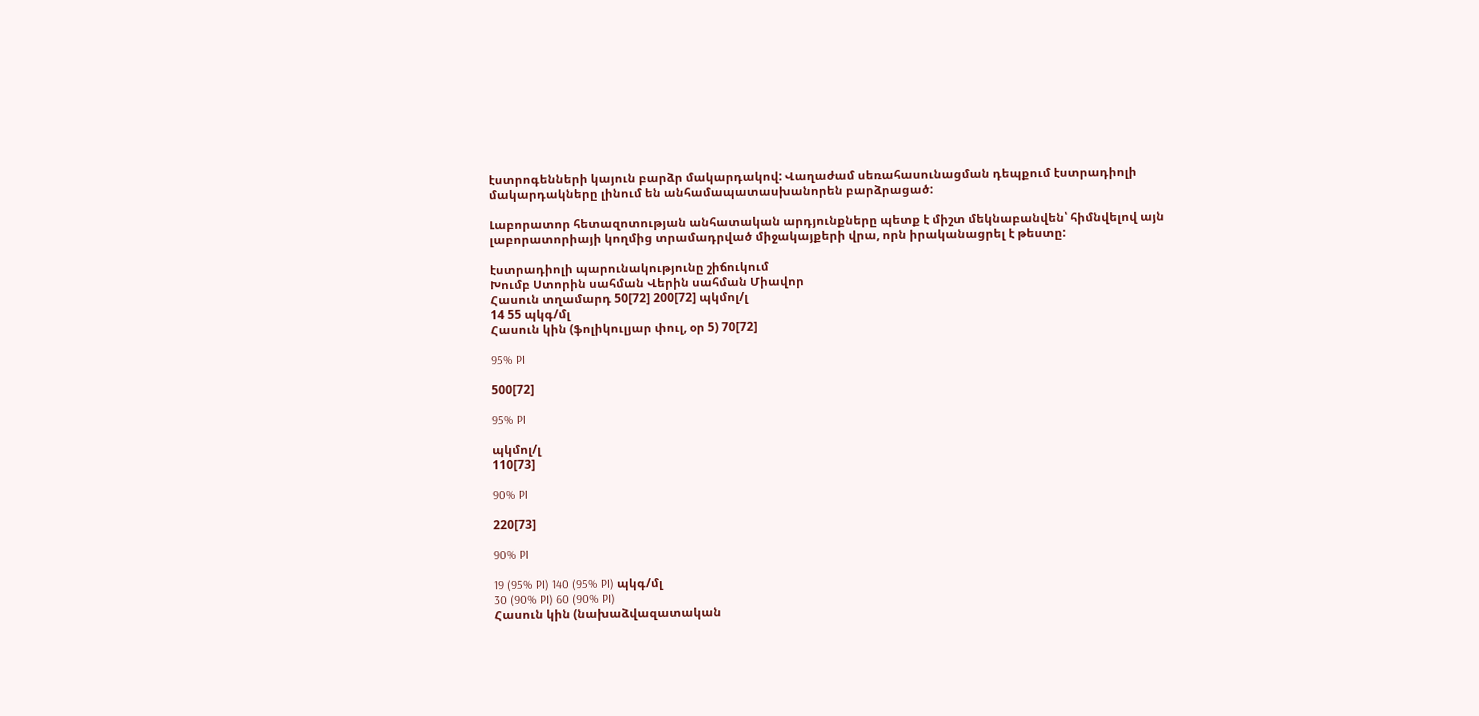էստրոգենների կայուն բարձր մակարդակով: Վաղաժամ սեռահասունացման դեպքում էստրադիոլի մակարդակները լինում են անհամապատասխանորեն բարձրացած:

Լաբորատոր հետազոտության անհատական արդյունքները պետք է միշտ մեկնաբանվեն՝ հիմնվելով այն լաբորատորիայի կողմից տրամադրված միջակայքերի վրա, որն իրականացրել է թեստը:

էստրադիոլի պարունակությունը շիճուկում
Խումբ Ստորին սահման Վերին սահման Միավոր
Հասուն տղամարդ 50[72] 200[72] պկմոլ/լ
14 55 պկգ/մլ
Հասուն կին (ֆոլիկուլյար փուլ, օր 5) 70[72]

95% PI

500[72]

95% PI

պկմոլ/լ
110[73]

90% PI

220[73]

90% PI

19 (95% PI) 140 (95% PI) պկգ/մլ
30 (90% PI) 60 (90% PI)
Հասուն կին (նախաձվազատական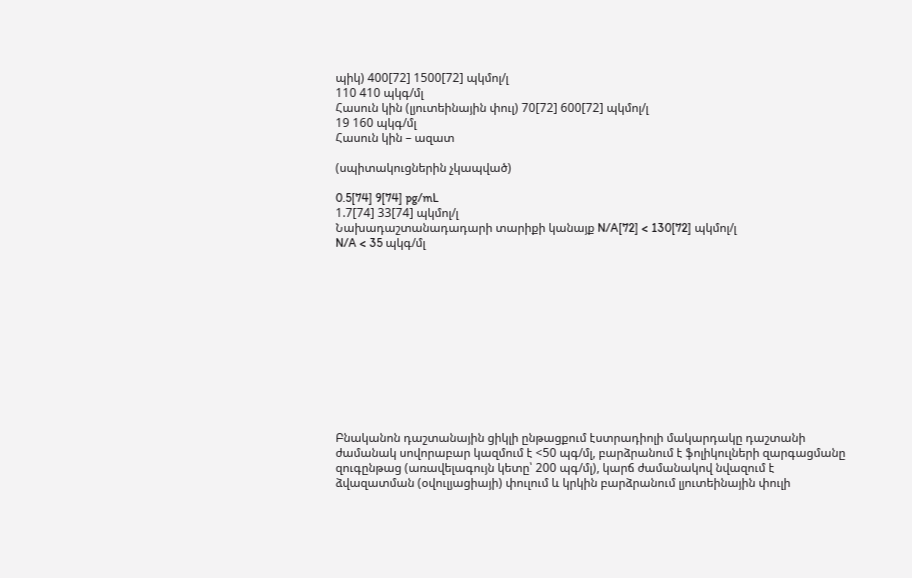պիկ) 400[72] 1500[72] պկմոլ/լ
110 410 պկգ/մլ
Հասուն կին (լյուտեինային փուլ) 70[72] 600[72] պկմոլ/լ
19 160 պկգ/մլ
Հասուն կին – ազատ

(սպիտակուցներին չկապված)

0.5[74] 9[74] pg/mL
1.7[74] 33[74] պկմոլ/լ
Նախադաշտանադադարի տարիքի կանայք N/A[72] < 130[72] պկմոլ/լ
N/A < 35 պկգ/մլ












Բնականոն դաշտանային ցիկլի ընթացքում էստրադիոլի մակարդակը դաշտանի ժամանակ սովորաբար կազմում է <50 պգ/մլ, բարձրանում է ֆոլիկուլների զարգացմանը զուգընթաց (առավելագույն կետը՝ 200 պգ/մլ), կարճ ժամանակով նվազում է ձվազատման (օվուլյացիայի) փուլում և կրկին բարձրանում լյուտեինային փուլի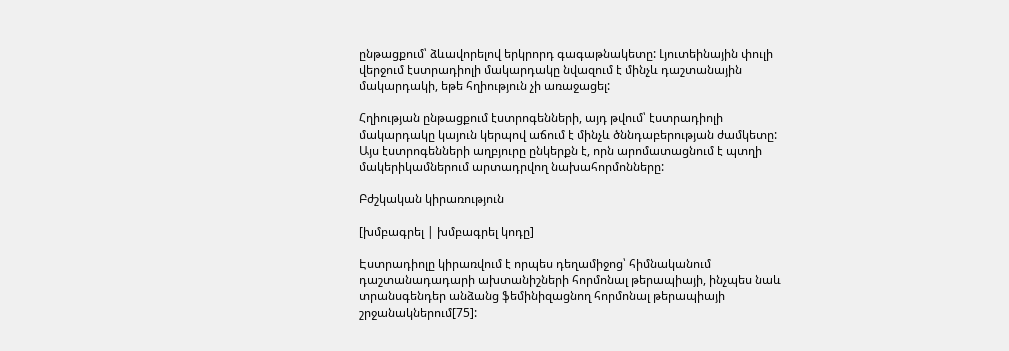ընթացքում՝ ձևավորելով երկրորդ գագաթնակետը: Լյուտեինային փուլի վերջում էստրադիոլի մակարդակը նվազում է մինչև դաշտանային մակարդակի, եթե հղիություն չի առաջացել:

Հղիության ընթացքում էստրոգենների, այդ թվում՝ էստրադիոլի մակարդակը կայուն կերպով աճում է մինչև ծննդաբերության ժամկետը: Այս էստրոգենների աղբյուրը ընկերքն է, որն արոմատացնում է պտղի մակերիկամներում արտադրվող նախահորմոնները:

Բժշկական կիրառություն

[խմբագրել | խմբագրել կոդը]

Էստրադիոլը կիրառվում է որպես դեղամիջոց՝ հիմնականում դաշտանադադարի ախտանիշների հորմոնալ թերապիայի, ինչպես նաև տրանսգենդեր անձանց ֆեմինիզացնող հորմոնալ թերապիայի շրջանակներում[75]: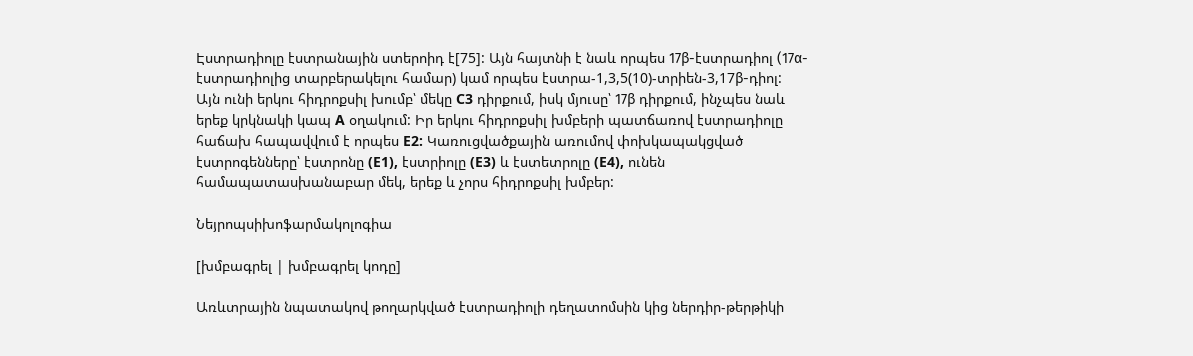Էստրադիոլը էստրանային ստերոիդ է[75]: Այն հայտնի է նաև որպես 17β-էստրադիոլ (17α-էստրադիոլից տարբերակելու համար) կամ որպես էստրա-1,3,5(10)-տրիեն-3,17β-դիոլ: Այն ունի երկու հիդրոքսիլ խումբ՝ մեկը C3 դիրքում, իսկ մյուսը՝ 17β դիրքում, ինչպես նաև երեք կրկնակի կապ A օղակում: Իր երկու հիդրոքսիլ խմբերի պատճառով էստրադիոլը հաճախ հապավվում է որպես E2: Կառուցվածքային առումով փոխկապակցված էստրոգենները՝ էստրոնը (E1), էստրիոլը (E3) և էստետրոլը (E4), ունեն համապատասխանաբար մեկ, երեք և չորս հիդրոքսիլ խմբեր:

Նեյրոպսիխոֆարմակոլոգիա

[խմբագրել | խմբագրել կոդը]

Առևտրային նպատակով թողարկված էստրադիոլի դեղատոմսին կից ներդիր-թերթիկի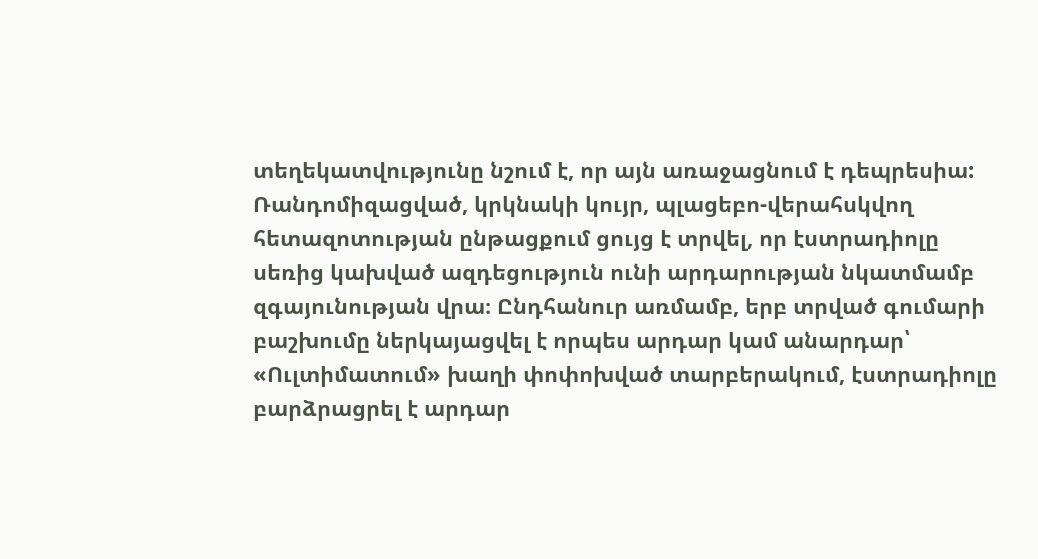տեղեկատվությունը նշում է, որ այն առաջացնում է դեպրեսիա: Ռանդոմիզացված, կրկնակի կույր, պլացեբո-վերահսկվող հետազոտության ընթացքում ցույց է տրվել, որ էստրադիոլը սեռից կախված ազդեցություն ունի արդարության նկատմամբ զգայունության վրա։ Ընդհանուր առմամբ, երբ տրված գումարի բաշխումը ներկայացվել է որպես արդար կամ անարդար՝ «Ուլտիմատում» խաղի փոփոխված տարբերակում, էստրադիոլը բարձրացրել է արդար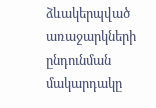ձևակերպված առաջարկների ընդունման մակարդակը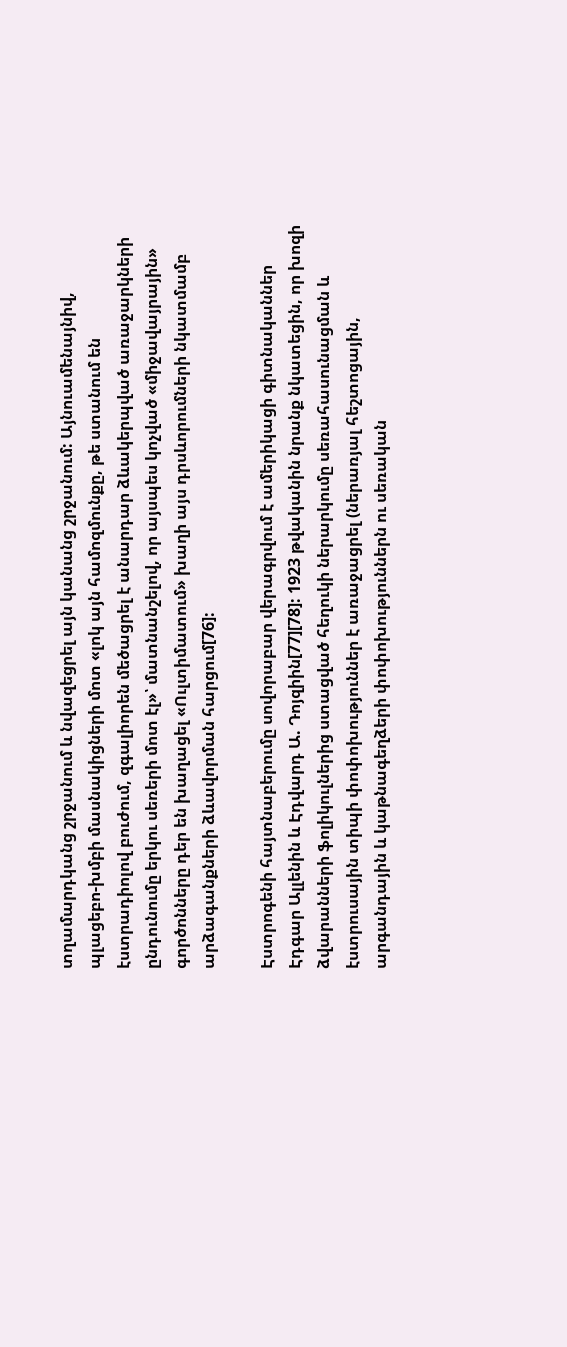տղամարդկանց շրջանում և նվազեցրել այն կանանց շրջանում: Այնուամենայնիվ, պլացեբո-խմբի մասնակիցների մոտ «լոկ այն համոզմունքը, թե ստանում են էստրադիոլով բուժում, զգալիորեն մեծացրել է անարդար ձևակերպված առաջարկների ընդունումը երկու սեռերի մոտ էլ»՝ մատնանշելով, որ այսպես կոչված «միջավայրային» գործոնները դեր են խաղացել «Ուլտիմատում» խաղի այս դրսևորումների նկատմամբ արձագանքների ձևավորման հարցում[76]:

Էստրոգենի հայտնաբերումը սովորաբար վերագրվում է ամերիկացի գիտնականներ Էդգար Ալլենին և Էդվարդ Ա. Դոյզիին[77][78]: 1923 թվականին նրանք նկատեցին, որ խոզի ձվարանների ֆոլիկուլներից ստացված հեղուկի ներարկումը սեռահասունացման և էստրուսային տիպի փոփոխություններ է առաջացրել (ներառյալ հեշտոցային, արգանդային և կաթնագեղձերի փոփոխություններն ու սեռական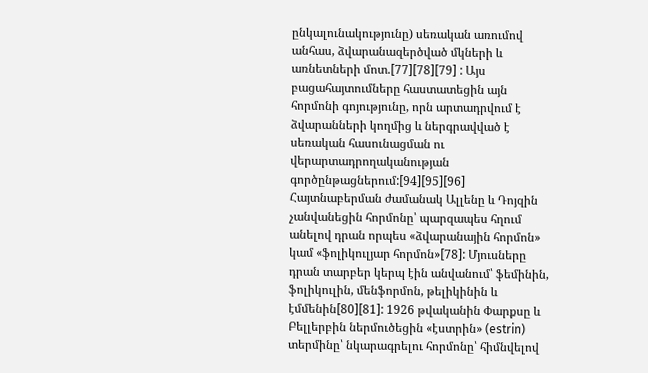ընկալունակությունը) սեռական առումով անհաս, ձվարանազերծված մկների և առնետների մոտ.[77][78][79] : Այս բացահայտումները հաստատեցին այն հորմոնի գոյությունը, որն արտադրվում է ձվարանների կողմից և ներգրավված է սեռական հասունացման ու վերարտադրողականության գործընթացներում:[94][95][96] Հայտնաբերման ժամանակ Ալլենը և Դոյզին չանվանեցին հորմոնը՝ պարզապես հղում անելով դրան որպես «ձվարանային հորմոն» կամ «ֆոլիկուլյար հորմոն»[78]: Մյուսները դրան տարբեր կերպ էին անվանում՝ ֆեմինին, ֆոլիկուլին, մենֆորմոն, թելիկինին և էմմենին[80][81]: 1926 թվականին Փարքսը և Բելլերբին ներմուծեցին «էստրին» (estrin) տերմինը՝ նկարագրելու հորմոնը՝ հիմնվելով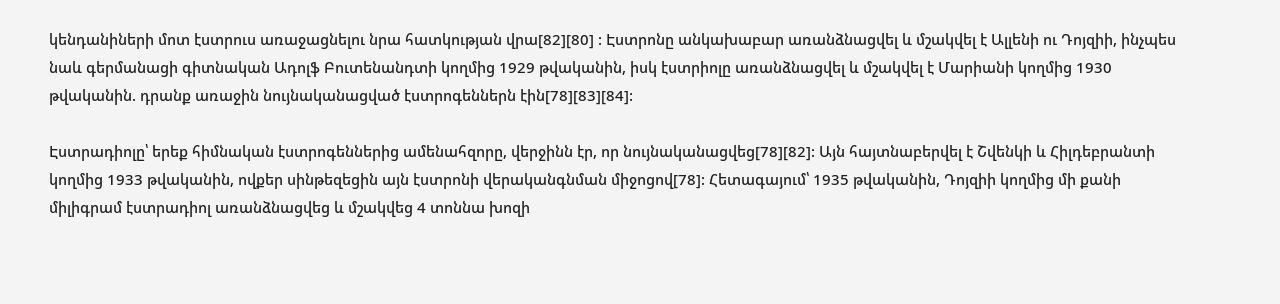կենդանիների մոտ էստրուս առաջացնելու նրա հատկության վրա[82][80] : Էստրոնը անկախաբար առանձնացվել և մշակվել է Ալլենի ու Դոյզիի, ինչպես նաև գերմանացի գիտնական Ադոլֆ Բուտենանդտի կողմից 1929 թվականին, իսկ էստրիոլը առանձնացվել և մշակվել է Մարիանի կողմից 1930 թվականին. դրանք առաջին նույնականացված էստրոգեններն էին[78][83][84]:

Էստրադիոլը՝ երեք հիմնական էստրոգեններից ամենահզորը, վերջինն էր, որ նույնականացվեց[78][82]: Այն հայտնաբերվել է Շվենկի և Հիլդեբրանտի կողմից 1933 թվականին, ովքեր սինթեզեցին այն էստրոնի վերականգնման միջոցով[78]: Հետագայում՝ 1935 թվականին, Դոյզիի կողմից մի քանի միլիգրամ էստրադիոլ առանձնացվեց և մշակվեց 4 տոննա խոզի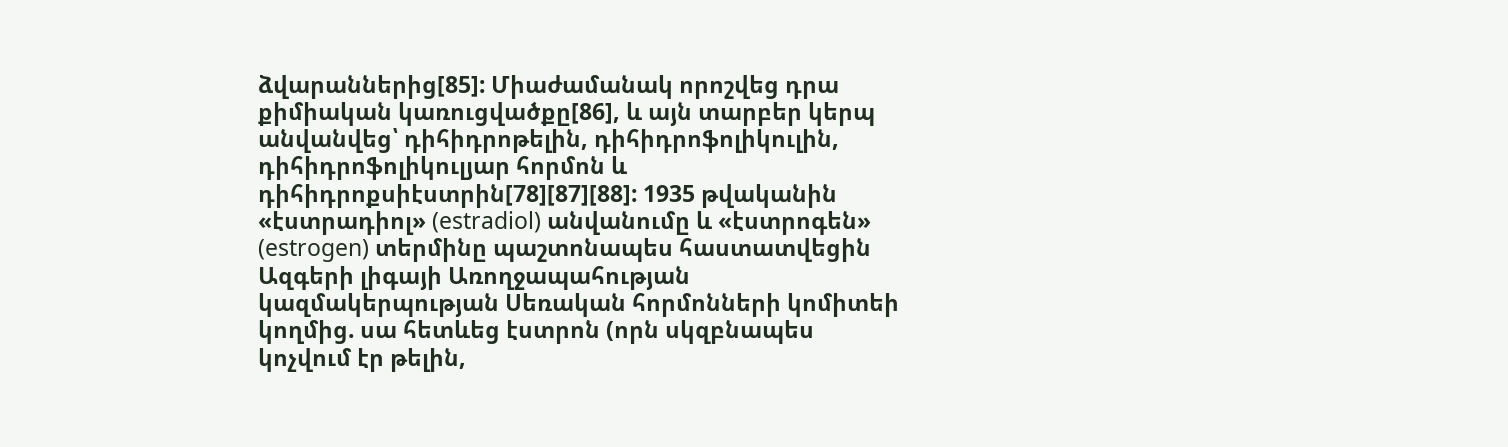ձվարաններից[85]: Միաժամանակ որոշվեց դրա քիմիական կառուցվածքը[86], և այն տարբեր կերպ անվանվեց՝ դիհիդրոթելին, դիհիդրոֆոլիկուլին, դիհիդրոֆոլիկուլյար հորմոն և դիհիդրոքսիէստրին[78][87][88]: 1935 թվականին «էստրադիոլ» (estradiol) անվանումը և «էստրոգեն» (estrogen) տերմինը պաշտոնապես հաստատվեցին Ազգերի լիգայի Առողջապահության կազմակերպության Սեռական հորմոնների կոմիտեի կողմից. սա հետևեց էստրոն (որն սկզբնապես կոչվում էր թելին,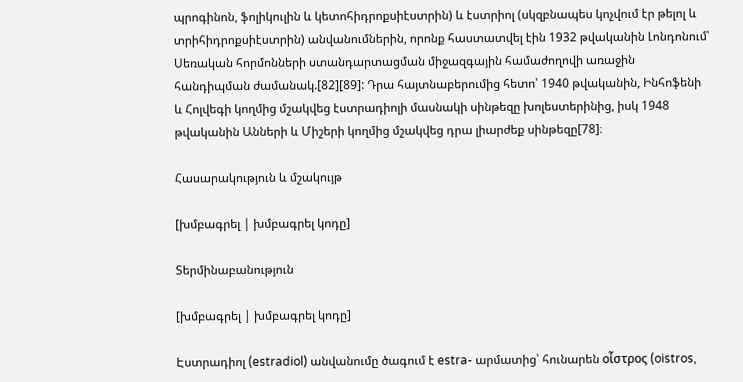պրոգինոն, ֆոլիկուլին և կետոհիդրոքսիէստրին) և էստրիոլ (սկզբնապես կոչվում էր թելոլ և տրիհիդրոքսիէստրին) անվանումներին, որոնք հաստատվել էին 1932 թվականին Լոնդոնում՝ Սեռական հորմոնների ստանդարտացման միջազգային համաժողովի առաջին հանդիպման ժամանակ.[82][89]: Դրա հայտնաբերումից հետո՝ 1940 թվականին, Ինհոֆենի և Հոլվեգի կողմից մշակվեց էստրադիոլի մասնակի սինթեզը խոլեստերինից, իսկ 1948 թվականին Անների և Միշերի կողմից մշակվեց դրա լիարժեք սինթեզը[78]։

Հասարակություն և մշակույթ

[խմբագրել | խմբագրել կոդը]

Տերմինաբանություն

[խմբագրել | խմբագրել կոդը]

Էստրադիոլ (estradiol) անվանումը ծագում է estra- արմատից՝ հունարեն οἶστρος (oistros,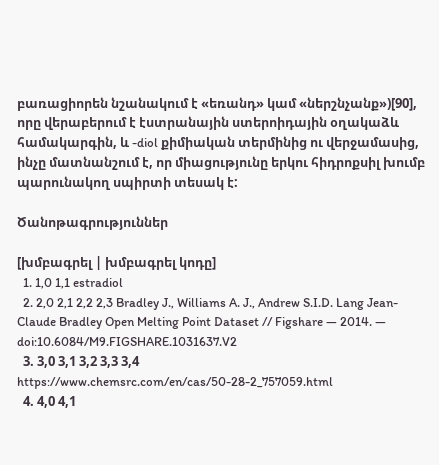բառացիորեն նշանակում է «եռանդ» կամ «ներշնչանք»)[90], որը վերաբերում է էստրանային ստերոիդային օղակաձև համակարգին, և -diol քիմիական տերմինից ու վերջամասից, ինչը մատնանշում է, որ միացությունը երկու հիդրոքսիլ խումբ պարունակող սպիրտի տեսակ է:

Ծանոթագրություններ

[խմբագրել | խմբագրել կոդը]
  1. 1,0 1,1 estradiol
  2. 2,0 2,1 2,2 2,3 Bradley J., Williams A. J., Andrew S.I.D. Lang Jean-Claude Bradley Open Melting Point Dataset // Figshare — 2014. — doi:10.6084/M9.FIGSHARE.1031637.V2
  3. 3,0 3,1 3,2 3,3 3,4 https://www.chemsrc.com/en/cas/50-28-2_757059.html
  4. 4,0 4,1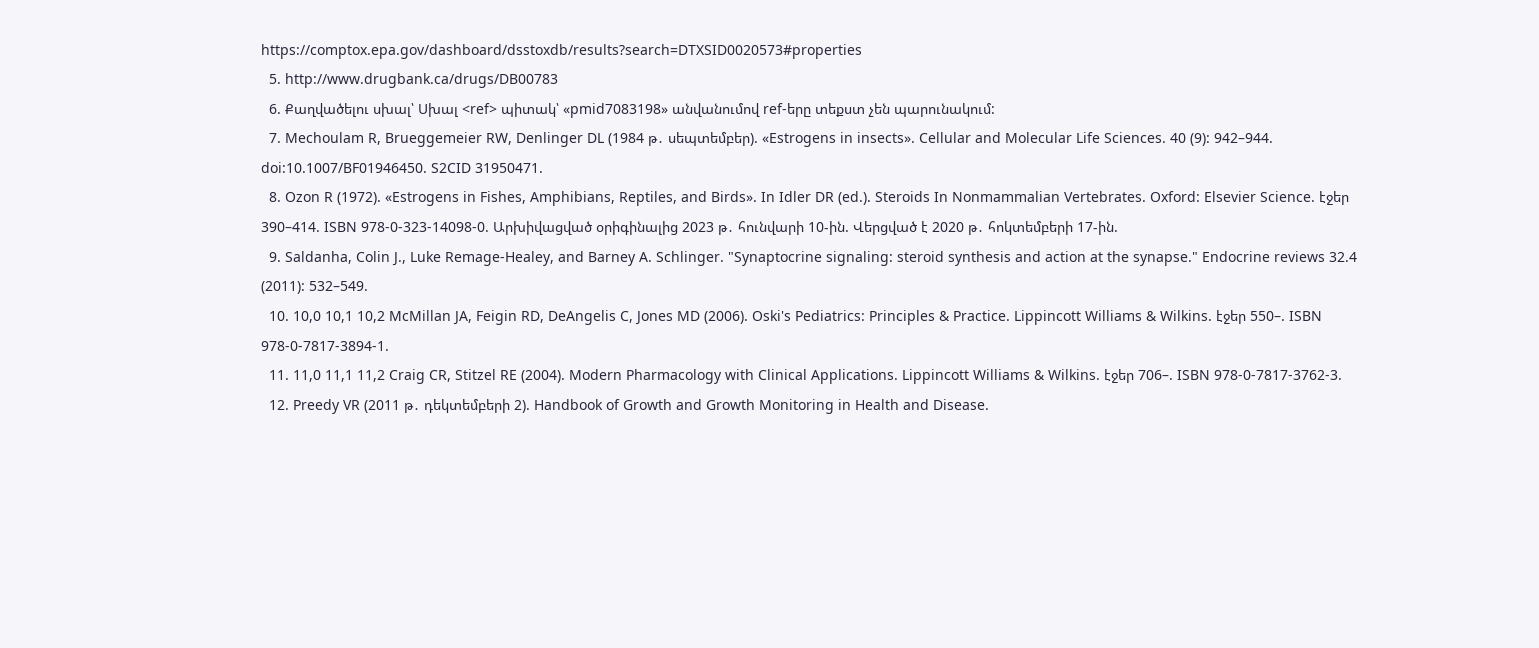https://comptox.epa.gov/dashboard/dsstoxdb/results?search=DTXSID0020573#properties
  5. http://www.drugbank.ca/drugs/DB00783
  6. Քաղվածելու սխալ՝ Սխալ <ref> պիտակ՝ «pmid7083198» անվանումով ref-երը տեքստ չեն պարունակում:
  7. Mechoulam R, Brueggemeier RW, Denlinger DL (1984 թ․ սեպտեմբեր). «Estrogens in insects». Cellular and Molecular Life Sciences. 40 (9): 942–944. doi:10.1007/BF01946450. S2CID 31950471.
  8. Ozon R (1972). «Estrogens in Fishes, Amphibians, Reptiles, and Birds». In Idler DR (ed.). Steroids In Nonmammalian Vertebrates. Oxford: Elsevier Science. էջեր 390–414. ISBN 978-0-323-14098-0. Արխիվացված օրիգինալից 2023 թ․ հունվարի 10-ին. Վերցված է 2020 թ․ հոկտեմբերի 17-ին.
  9. Saldanha, Colin J., Luke Remage-Healey, and Barney A. Schlinger. "Synaptocrine signaling: steroid synthesis and action at the synapse." Endocrine reviews 32.4 (2011): 532–549.
  10. 10,0 10,1 10,2 McMillan JA, Feigin RD, DeAngelis C, Jones MD (2006). Oski's Pediatrics: Principles & Practice. Lippincott Williams & Wilkins. էջեր 550–. ISBN 978-0-7817-3894-1.
  11. 11,0 11,1 11,2 Craig CR, Stitzel RE (2004). Modern Pharmacology with Clinical Applications. Lippincott Williams & Wilkins. էջեր 706–. ISBN 978-0-7817-3762-3.
  12. Preedy VR (2011 թ․ դեկտեմբերի 2). Handbook of Growth and Growth Monitoring in Health and Disease.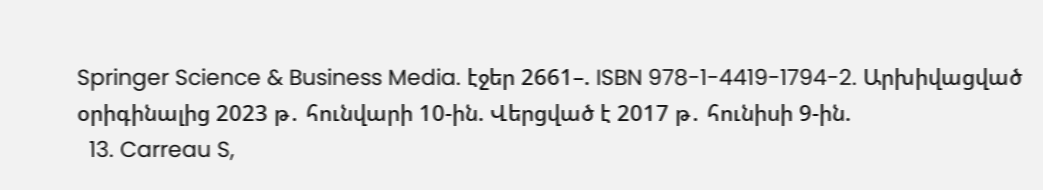Springer Science & Business Media. էջեր 2661–. ISBN 978-1-4419-1794-2. Արխիվացված օրիգինալից 2023 թ․ հունվարի 10-ին. Վերցված է 2017 թ․ հունիսի 9-ին.
  13. Carreau S,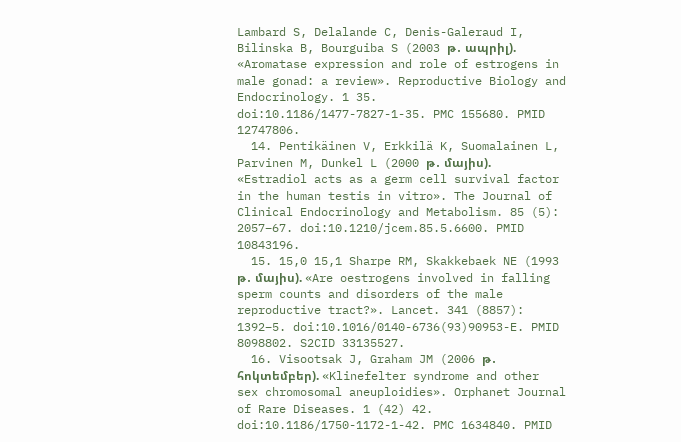Lambard S, Delalande C, Denis-Galeraud I, Bilinska B, Bourguiba S (2003 թ․ ապրիլ). «Aromatase expression and role of estrogens in male gonad: a review». Reproductive Biology and Endocrinology. 1 35. doi:10.1186/1477-7827-1-35. PMC 155680. PMID 12747806.
  14. Pentikäinen V, Erkkilä K, Suomalainen L, Parvinen M, Dunkel L (2000 թ․ մայիս). «Estradiol acts as a germ cell survival factor in the human testis in vitro». The Journal of Clinical Endocrinology and Metabolism. 85 (5): 2057–67. doi:10.1210/jcem.85.5.6600. PMID 10843196.
  15. 15,0 15,1 Sharpe RM, Skakkebaek NE (1993 թ․ մայիս). «Are oestrogens involved in falling sperm counts and disorders of the male reproductive tract?». Lancet. 341 (8857): 1392–5. doi:10.1016/0140-6736(93)90953-E. PMID 8098802. S2CID 33135527.
  16. Visootsak J, Graham JM (2006 թ․ հոկտեմբեր). «Klinefelter syndrome and other sex chromosomal aneuploidies». Orphanet Journal of Rare Diseases. 1 (42) 42. doi:10.1186/1750-1172-1-42. PMC 1634840. PMID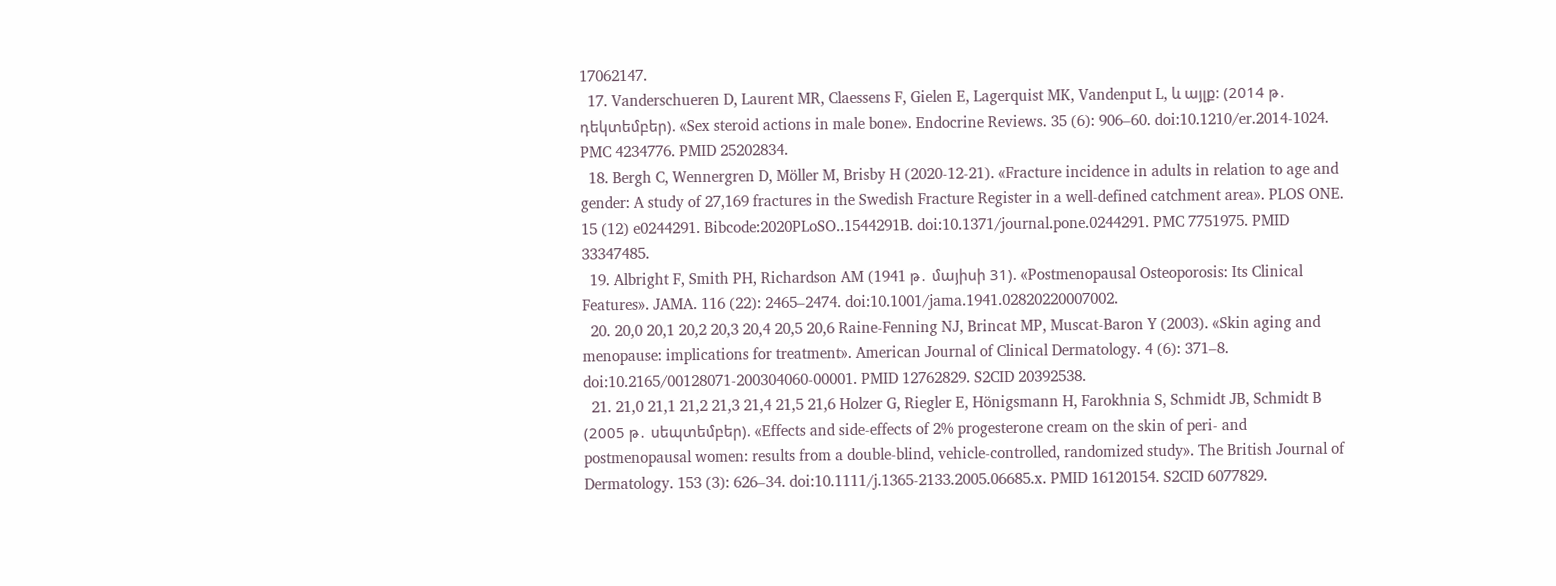17062147.
  17. Vanderschueren D, Laurent MR, Claessens F, Gielen E, Lagerquist MK, Vandenput L, և այլք: (2014 թ․ դեկտեմբեր). «Sex steroid actions in male bone». Endocrine Reviews. 35 (6): 906–60. doi:10.1210/er.2014-1024. PMC 4234776. PMID 25202834.
  18. Bergh C, Wennergren D, Möller M, Brisby H (2020-12-21). «Fracture incidence in adults in relation to age and gender: A study of 27,169 fractures in the Swedish Fracture Register in a well-defined catchment area». PLOS ONE. 15 (12) e0244291. Bibcode:2020PLoSO..1544291B. doi:10.1371/journal.pone.0244291. PMC 7751975. PMID 33347485.
  19. Albright F, Smith PH, Richardson AM (1941 թ․ մայիսի 31). «Postmenopausal Osteoporosis: Its Clinical Features». JAMA. 116 (22): 2465–2474. doi:10.1001/jama.1941.02820220007002.
  20. 20,0 20,1 20,2 20,3 20,4 20,5 20,6 Raine-Fenning NJ, Brincat MP, Muscat-Baron Y (2003). «Skin aging and menopause: implications for treatment». American Journal of Clinical Dermatology. 4 (6): 371–8. doi:10.2165/00128071-200304060-00001. PMID 12762829. S2CID 20392538.
  21. 21,0 21,1 21,2 21,3 21,4 21,5 21,6 Holzer G, Riegler E, Hönigsmann H, Farokhnia S, Schmidt JB, Schmidt B (2005 թ․ սեպտեմբեր). «Effects and side-effects of 2% progesterone cream on the skin of peri- and postmenopausal women: results from a double-blind, vehicle-controlled, randomized study». The British Journal of Dermatology. 153 (3): 626–34. doi:10.1111/j.1365-2133.2005.06685.x. PMID 16120154. S2CID 6077829.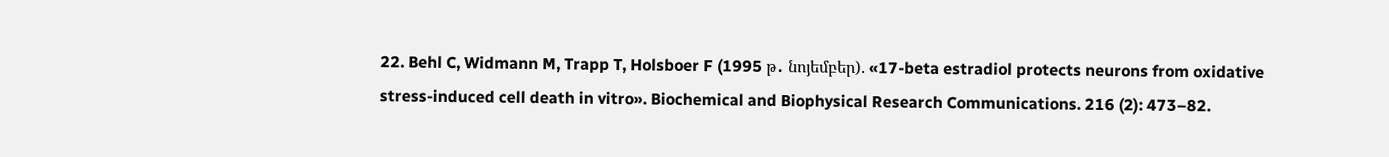22. Behl C, Widmann M, Trapp T, Holsboer F (1995 թ․ նոյեմբեր). «17-beta estradiol protects neurons from oxidative stress-induced cell death in vitro». Biochemical and Biophysical Research Communications. 216 (2): 473–82.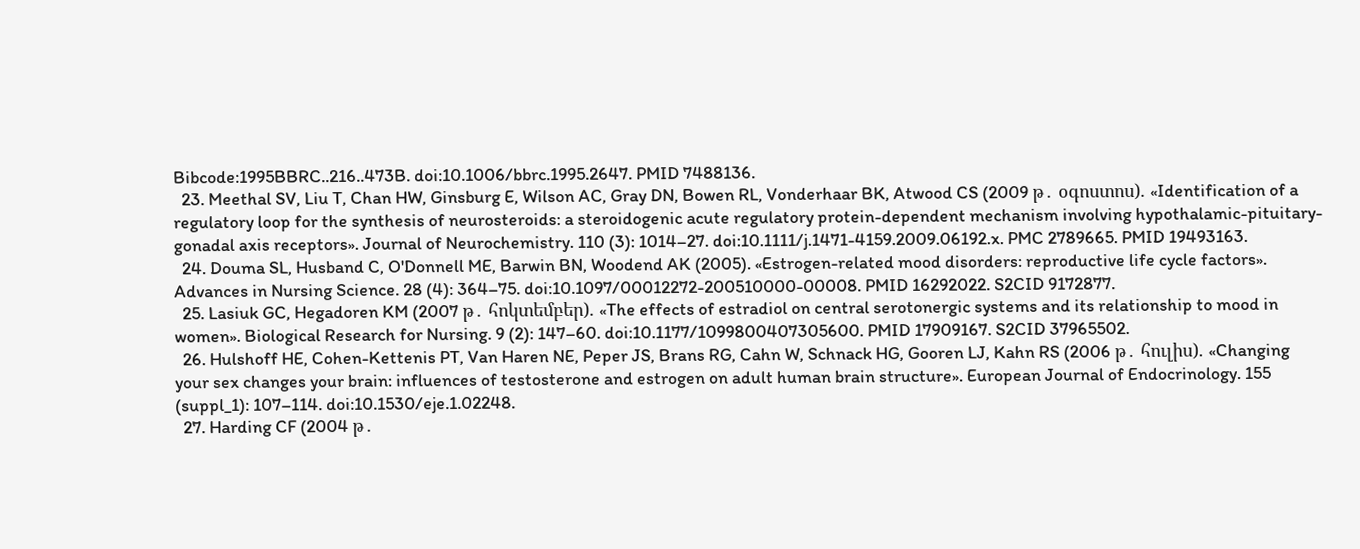Bibcode:1995BBRC..216..473B. doi:10.1006/bbrc.1995.2647. PMID 7488136.
  23. Meethal SV, Liu T, Chan HW, Ginsburg E, Wilson AC, Gray DN, Bowen RL, Vonderhaar BK, Atwood CS (2009 թ․ օգոստոս). «Identification of a regulatory loop for the synthesis of neurosteroids: a steroidogenic acute regulatory protein-dependent mechanism involving hypothalamic-pituitary-gonadal axis receptors». Journal of Neurochemistry. 110 (3): 1014–27. doi:10.1111/j.1471-4159.2009.06192.x. PMC 2789665. PMID 19493163.
  24. Douma SL, Husband C, O'Donnell ME, Barwin BN, Woodend AK (2005). «Estrogen-related mood disorders: reproductive life cycle factors». Advances in Nursing Science. 28 (4): 364–75. doi:10.1097/00012272-200510000-00008. PMID 16292022. S2CID 9172877.
  25. Lasiuk GC, Hegadoren KM (2007 թ․ հոկտեմբեր). «The effects of estradiol on central serotonergic systems and its relationship to mood in women». Biological Research for Nursing. 9 (2): 147–60. doi:10.1177/1099800407305600. PMID 17909167. S2CID 37965502.
  26. Hulshoff HE, Cohen-Kettenis PT, Van Haren NE, Peper JS, Brans RG, Cahn W, Schnack HG, Gooren LJ, Kahn RS (2006 թ․ հուլիս). «Changing your sex changes your brain: influences of testosterone and estrogen on adult human brain structure». European Journal of Endocrinology. 155 (suppl_1): 107–114. doi:10.1530/eje.1.02248.
  27. Harding CF (2004 թ․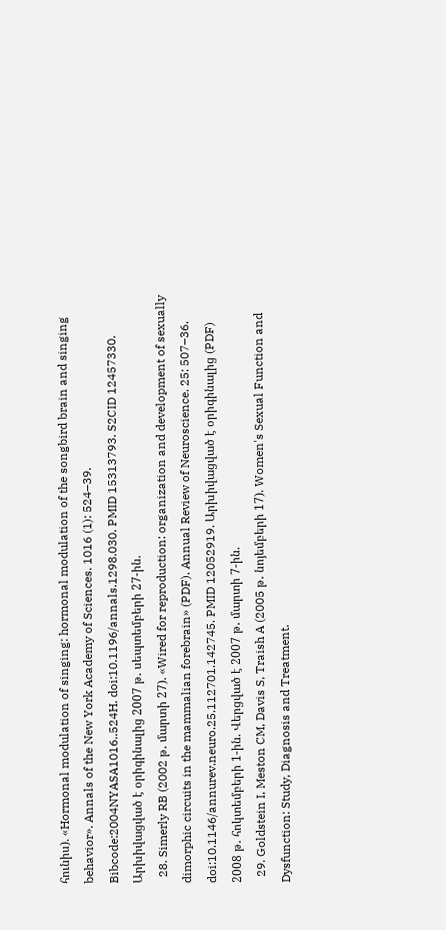հունիս). «Hormonal modulation of singing: hormonal modulation of the songbird brain and singing behavior». Annals of the New York Academy of Sciences. 1016 (1): 524–39. Bibcode:2004NYASA1016..524H. doi:10.1196/annals.1298.030. PMID 15313793. S2CID 12457330. Արխիվացված է օրիգինալից 2007 թ․ սեպտեմբերի 27-ին.
  28. Simerly RB (2002 թ․ մարտի 27). «Wired for reproduction: organization and development of sexually dimorphic circuits in the mammalian forebrain» (PDF). Annual Review of Neuroscience. 25: 507–36. doi:10.1146/annurev.neuro.25.112701.142745. PMID 12052919. Արխիվացված է օրիգինալից (PDF) 2008 թ․ հոկտեմբերի 1-ին. Վերցված է 2007 թ․ մարտի 7-ին.
  29. Goldstein I, Meston CM, Davis S, Traish A (2005 թ․ նոյեմբերի 17). Women's Sexual Function and Dysfunction: Study, Diagnosis and Treatment.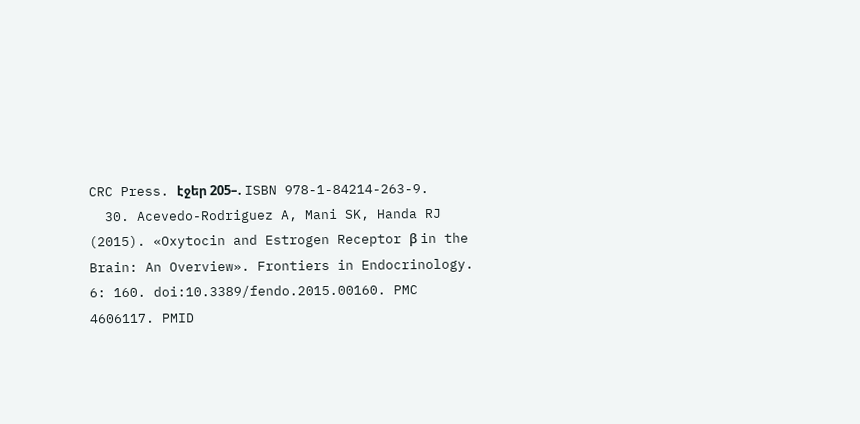CRC Press. էջեր 205–. ISBN 978-1-84214-263-9.
  30. Acevedo-Rodriguez A, Mani SK, Handa RJ (2015). «Oxytocin and Estrogen Receptor β in the Brain: An Overview». Frontiers in Endocrinology. 6: 160. doi:10.3389/fendo.2015.00160. PMC 4606117. PMID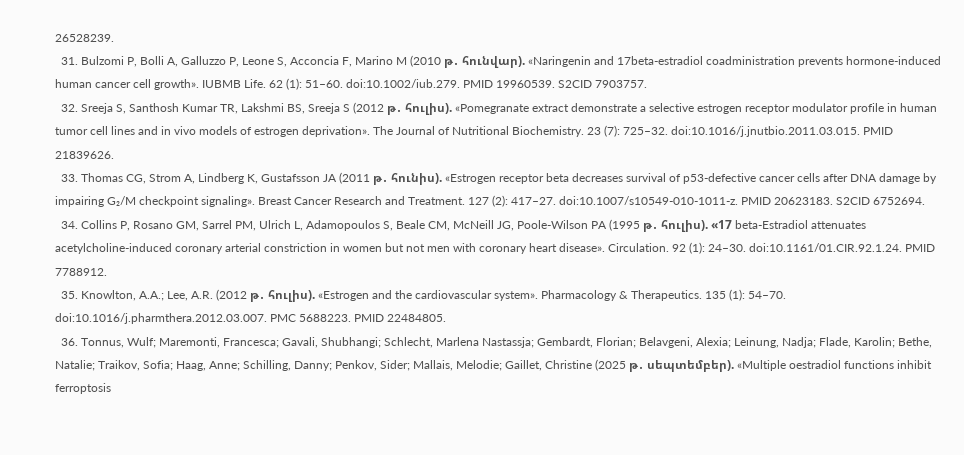26528239.
  31. Bulzomi P, Bolli A, Galluzzo P, Leone S, Acconcia F, Marino M (2010 թ․ հունվար). «Naringenin and 17beta-estradiol coadministration prevents hormone-induced human cancer cell growth». IUBMB Life. 62 (1): 51–60. doi:10.1002/iub.279. PMID 19960539. S2CID 7903757.
  32. Sreeja S, Santhosh Kumar TR, Lakshmi BS, Sreeja S (2012 թ․ հուլիս). «Pomegranate extract demonstrate a selective estrogen receptor modulator profile in human tumor cell lines and in vivo models of estrogen deprivation». The Journal of Nutritional Biochemistry. 23 (7): 725–32. doi:10.1016/j.jnutbio.2011.03.015. PMID 21839626.
  33. Thomas CG, Strom A, Lindberg K, Gustafsson JA (2011 թ․ հունիս). «Estrogen receptor beta decreases survival of p53-defective cancer cells after DNA damage by impairing G₂/M checkpoint signaling». Breast Cancer Research and Treatment. 127 (2): 417–27. doi:10.1007/s10549-010-1011-z. PMID 20623183. S2CID 6752694.
  34. Collins P, Rosano GM, Sarrel PM, Ulrich L, Adamopoulos S, Beale CM, McNeill JG, Poole-Wilson PA (1995 թ․ հուլիս). «17 beta-Estradiol attenuates acetylcholine-induced coronary arterial constriction in women but not men with coronary heart disease». Circulation. 92 (1): 24–30. doi:10.1161/01.CIR.92.1.24. PMID 7788912.
  35. Knowlton, A.A.; Lee, A.R. (2012 թ․ հուլիս). «Estrogen and the cardiovascular system». Pharmacology & Therapeutics. 135 (1): 54–70. doi:10.1016/j.pharmthera.2012.03.007. PMC 5688223. PMID 22484805.
  36. Tonnus, Wulf; Maremonti, Francesca; Gavali, Shubhangi; Schlecht, Marlena Nastassja; Gembardt, Florian; Belavgeni, Alexia; Leinung, Nadja; Flade, Karolin; Bethe, Natalie; Traikov, Sofia; Haag, Anne; Schilling, Danny; Penkov, Sider; Mallais, Melodie; Gaillet, Christine (2025 թ․ սեպտեմբեր). «Multiple oestradiol functions inhibit ferroptosis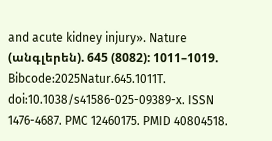and acute kidney injury». Nature (անգլերեն). 645 (8082): 1011–1019. Bibcode:2025Natur.645.1011T. doi:10.1038/s41586-025-09389-x. ISSN 1476-4687. PMC 12460175. PMID 40804518.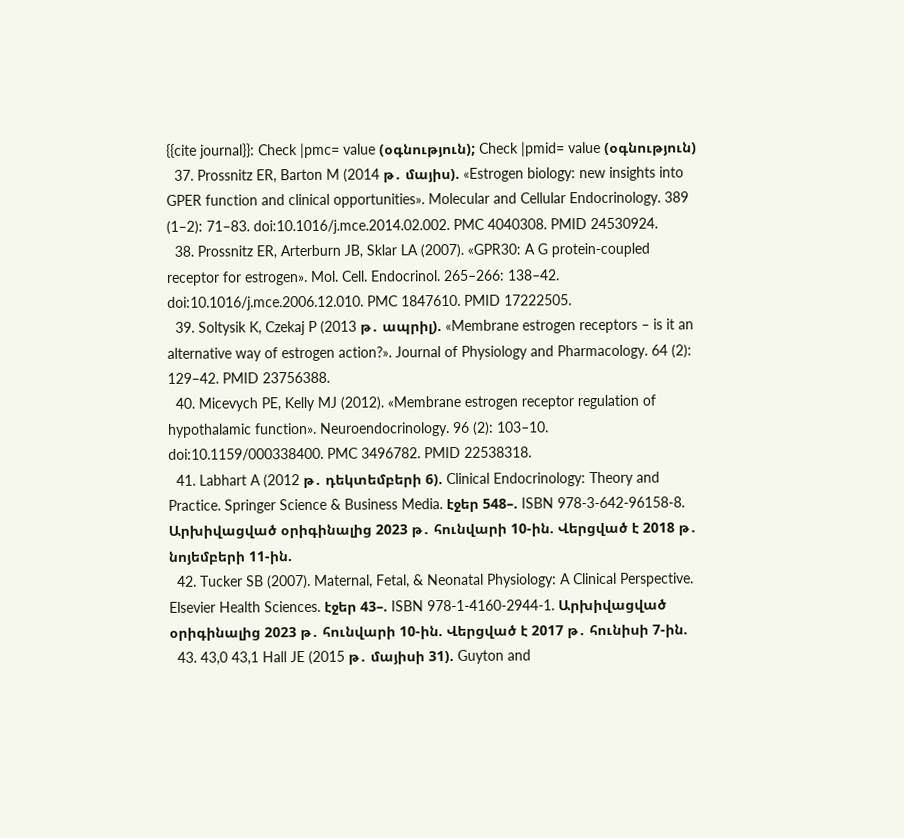{{cite journal}}: Check |pmc= value (օգնություն); Check |pmid= value (օգնություն)
  37. Prossnitz ER, Barton M (2014 թ․ մայիս). «Estrogen biology: new insights into GPER function and clinical opportunities». Molecular and Cellular Endocrinology. 389 (1–2): 71–83. doi:10.1016/j.mce.2014.02.002. PMC 4040308. PMID 24530924.
  38. Prossnitz ER, Arterburn JB, Sklar LA (2007). «GPR30: A G protein-coupled receptor for estrogen». Mol. Cell. Endocrinol. 265–266: 138–42. doi:10.1016/j.mce.2006.12.010. PMC 1847610. PMID 17222505.
  39. Soltysik K, Czekaj P (2013 թ․ ապրիլ). «Membrane estrogen receptors – is it an alternative way of estrogen action?». Journal of Physiology and Pharmacology. 64 (2): 129–42. PMID 23756388.
  40. Micevych PE, Kelly MJ (2012). «Membrane estrogen receptor regulation of hypothalamic function». Neuroendocrinology. 96 (2): 103–10. doi:10.1159/000338400. PMC 3496782. PMID 22538318.
  41. Labhart A (2012 թ․ դեկտեմբերի 6). Clinical Endocrinology: Theory and Practice. Springer Science & Business Media. էջեր 548–. ISBN 978-3-642-96158-8. Արխիվացված օրիգինալից 2023 թ․ հունվարի 10-ին. Վերցված է 2018 թ․ նոյեմբերի 11-ին.
  42. Tucker SB (2007). Maternal, Fetal, & Neonatal Physiology: A Clinical Perspective. Elsevier Health Sciences. էջեր 43–. ISBN 978-1-4160-2944-1. Արխիվացված օրիգինալից 2023 թ․ հունվարի 10-ին. Վերցված է 2017 թ․ հունիսի 7-ին.
  43. 43,0 43,1 Hall JE (2015 թ․ մայիսի 31). Guyton and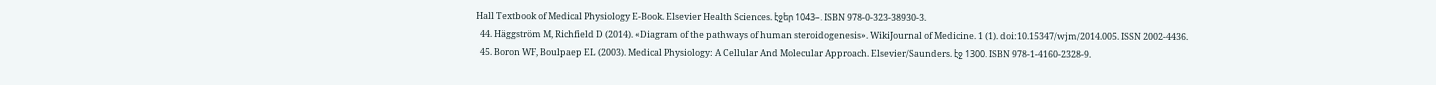Hall Textbook of Medical Physiology E-Book. Elsevier Health Sciences. էջեր 1043–. ISBN 978-0-323-38930-3.
  44. Häggström M, Richfield D (2014). «Diagram of the pathways of human steroidogenesis». WikiJournal of Medicine. 1 (1). doi:10.15347/wjm/2014.005. ISSN 2002-4436.
  45. Boron WF, Boulpaep EL (2003). Medical Physiology: A Cellular And Molecular Approach. Elsevier/Saunders. էջ 1300. ISBN 978-1-4160-2328-9.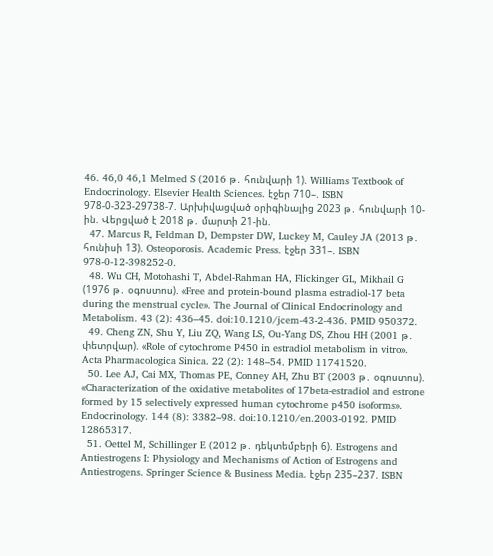46. 46,0 46,1 Melmed S (2016 թ․ հունվարի 1). Williams Textbook of Endocrinology. Elsevier Health Sciences. էջեր 710–. ISBN 978-0-323-29738-7. Արխիվացված օրիգինալից 2023 թ․ հունվարի 10-ին. Վերցված է 2018 թ․ մարտի 21-ին.
  47. Marcus R, Feldman D, Dempster DW, Luckey M, Cauley JA (2013 թ․ հունիսի 13). Osteoporosis. Academic Press. էջեր 331–. ISBN 978-0-12-398252-0.
  48. Wu CH, Motohashi T, Abdel-Rahman HA, Flickinger GL, Mikhail G (1976 թ․ օգոստոս). «Free and protein-bound plasma estradiol-17 beta during the menstrual cycle». The Journal of Clinical Endocrinology and Metabolism. 43 (2): 436–45. doi:10.1210/jcem-43-2-436. PMID 950372.
  49. Cheng ZN, Shu Y, Liu ZQ, Wang LS, Ou-Yang DS, Zhou HH (2001 թ․ փետրվար). «Role of cytochrome P450 in estradiol metabolism in vitro». Acta Pharmacologica Sinica. 22 (2): 148–54. PMID 11741520.
  50. Lee AJ, Cai MX, Thomas PE, Conney AH, Zhu BT (2003 թ․ օգոստոս). «Characterization of the oxidative metabolites of 17beta-estradiol and estrone formed by 15 selectively expressed human cytochrome p450 isoforms». Endocrinology. 144 (8): 3382–98. doi:10.1210/en.2003-0192. PMID 12865317.
  51. Oettel M, Schillinger E (2012 թ․ դեկտեմբերի 6). Estrogens and Antiestrogens I: Physiology and Mechanisms of Action of Estrogens and Antiestrogens. Springer Science & Business Media. էջեր 235–237. ISBN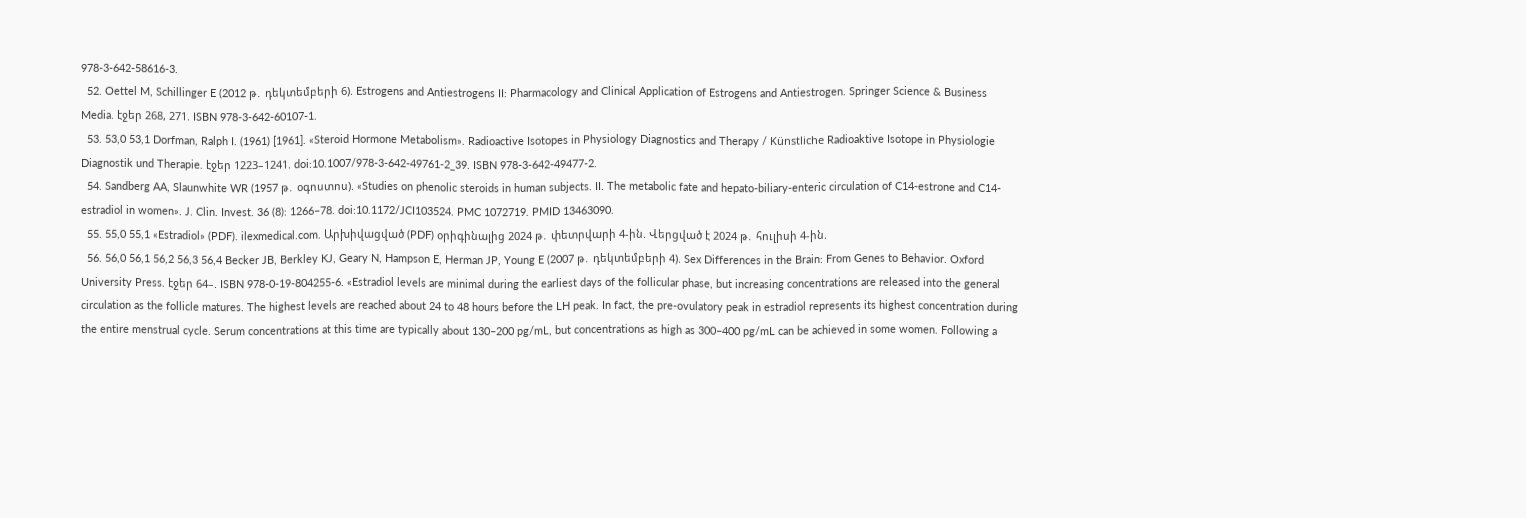978-3-642-58616-3.
  52. Oettel M, Schillinger E (2012 թ․ դեկտեմբերի 6). Estrogens and Antiestrogens II: Pharmacology and Clinical Application of Estrogens and Antiestrogen. Springer Science & Business Media. էջեր 268, 271. ISBN 978-3-642-60107-1.
  53. 53,0 53,1 Dorfman, Ralph I. (1961) [1961]. «Steroid Hormone Metabolism». Radioactive Isotopes in Physiology Diagnostics and Therapy / Künstliche Radioaktive Isotope in Physiologie Diagnostik und Therapie. էջեր 1223–1241. doi:10.1007/978-3-642-49761-2_39. ISBN 978-3-642-49477-2.
  54. Sandberg AA, Slaunwhite WR (1957 թ․ օգոստոս). «Studies on phenolic steroids in human subjects. II. The metabolic fate and hepato-biliary-enteric circulation of C14-estrone and C14-estradiol in women». J. Clin. Invest. 36 (8): 1266–78. doi:10.1172/JCI103524. PMC 1072719. PMID 13463090.
  55. 55,0 55,1 «Estradiol» (PDF). ilexmedical.com. Արխիվացված (PDF) օրիգինալից 2024 թ․ փետրվարի 4-ին. Վերցված է 2024 թ․ հուլիսի 4-ին.
  56. 56,0 56,1 56,2 56,3 56,4 Becker JB, Berkley KJ, Geary N, Hampson E, Herman JP, Young E (2007 թ․ դեկտեմբերի 4). Sex Differences in the Brain: From Genes to Behavior. Oxford University Press. էջեր 64–. ISBN 978-0-19-804255-6. «Estradiol levels are minimal during the earliest days of the follicular phase, but increasing concentrations are released into the general circulation as the follicle matures. The highest levels are reached about 24 to 48 hours before the LH peak. In fact, the pre-ovulatory peak in estradiol represents its highest concentration during the entire menstrual cycle. Serum concentrations at this time are typically about 130–200 pg/mL, but concentrations as high as 300–400 pg/mL can be achieved in some women. Following a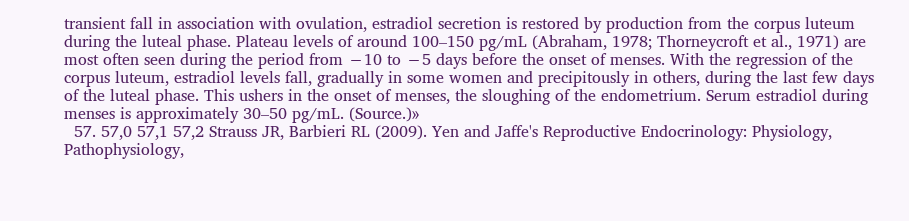transient fall in association with ovulation, estradiol secretion is restored by production from the corpus luteum during the luteal phase. Plateau levels of around 100–150 pg/mL (Abraham, 1978; Thorneycroft et al., 1971) are most often seen during the period from −10 to −5 days before the onset of menses. With the regression of the corpus luteum, estradiol levels fall, gradually in some women and precipitously in others, during the last few days of the luteal phase. This ushers in the onset of menses, the sloughing of the endometrium. Serum estradiol during menses is approximately 30–50 pg/mL. (Source.)»
  57. 57,0 57,1 57,2 Strauss JR, Barbieri RL (2009). Yen and Jaffe's Reproductive Endocrinology: Physiology, Pathophysiology,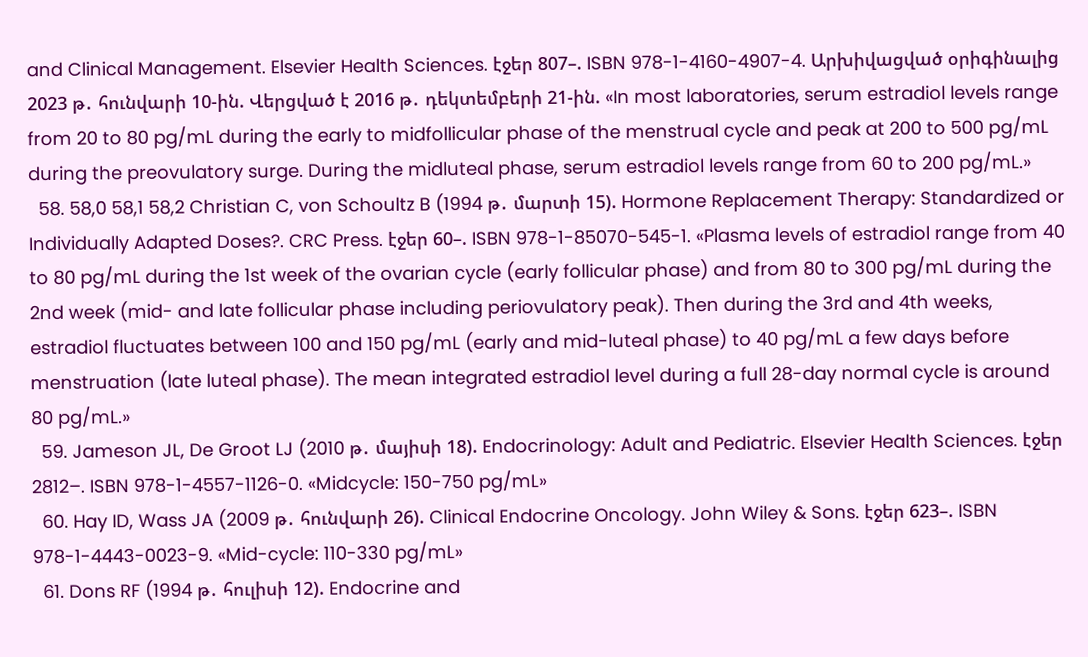and Clinical Management. Elsevier Health Sciences. էջեր 807–. ISBN 978-1-4160-4907-4. Արխիվացված օրիգինալից 2023 թ․ հունվարի 10-ին. Վերցված է 2016 թ․ դեկտեմբերի 21-ին. «In most laboratories, serum estradiol levels range from 20 to 80 pg/mL during the early to midfollicular phase of the menstrual cycle and peak at 200 to 500 pg/mL during the preovulatory surge. During the midluteal phase, serum estradiol levels range from 60 to 200 pg/mL.»
  58. 58,0 58,1 58,2 Christian C, von Schoultz B (1994 թ․ մարտի 15). Hormone Replacement Therapy: Standardized or Individually Adapted Doses?. CRC Press. էջեր 60–. ISBN 978-1-85070-545-1. «Plasma levels of estradiol range from 40 to 80 pg/mL during the 1st week of the ovarian cycle (early follicular phase) and from 80 to 300 pg/mL during the 2nd week (mid- and late follicular phase including periovulatory peak). Then during the 3rd and 4th weeks, estradiol fluctuates between 100 and 150 pg/mL (early and mid-luteal phase) to 40 pg/mL a few days before menstruation (late luteal phase). The mean integrated estradiol level during a full 28-day normal cycle is around 80 pg/mL.»
  59. Jameson JL, De Groot LJ (2010 թ․ մայիսի 18). Endocrinology: Adult and Pediatric. Elsevier Health Sciences. էջեր 2812–. ISBN 978-1-4557-1126-0. «Midcycle: 150-750 pg/mL»
  60. Hay ID, Wass JA (2009 թ․ հունվարի 26). Clinical Endocrine Oncology. John Wiley & Sons. էջեր 623–. ISBN 978-1-4443-0023-9. «Mid-cycle: 110-330 pg/mL»
  61. Dons RF (1994 թ․ հուլիսի 12). Endocrine and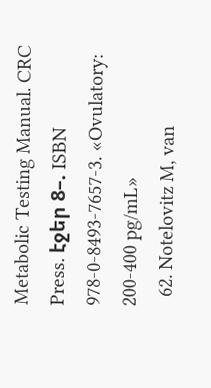Metabolic Testing Manual. CRC Press. էջեր 8–. ISBN 978-0-8493-7657-3. «Ovulatory: 200-400 pg/mL»
  62. Notelovitz M, van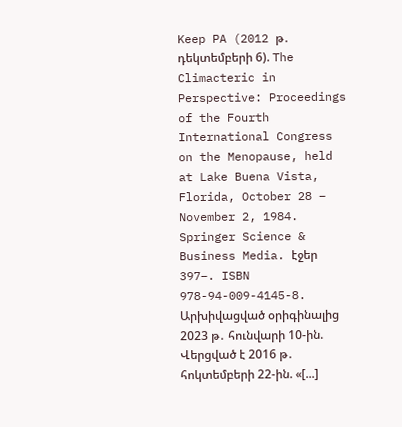Keep PA (2012 թ․ դեկտեմբերի 6). The Climacteric in Perspective: Proceedings of the Fourth International Congress on the Menopause, held at Lake Buena Vista, Florida, October 28 – November 2, 1984. Springer Science & Business Media. էջեր 397–. ISBN 978-94-009-4145-8. Արխիվացված օրիգինալից 2023 թ․ հունվարի 10-ին. Վերցված է 2016 թ․ հոկտեմբերի 22-ին. «[...]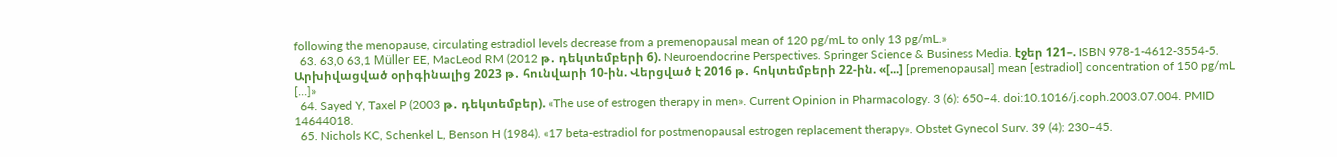following the menopause, circulating estradiol levels decrease from a premenopausal mean of 120 pg/mL to only 13 pg/mL.»
  63. 63,0 63,1 Müller EE, MacLeod RM (2012 թ․ դեկտեմբերի 6). Neuroendocrine Perspectives. Springer Science & Business Media. էջեր 121–. ISBN 978-1-4612-3554-5. Արխիվացված օրիգինալից 2023 թ․ հունվարի 10-ին. Վերցված է 2016 թ․ հոկտեմբերի 22-ին. «[...] [premenopausal] mean [estradiol] concentration of 150 pg/mL [...]»
  64. Sayed Y, Taxel P (2003 թ․ դեկտեմբեր). «The use of estrogen therapy in men». Current Opinion in Pharmacology. 3 (6): 650–4. doi:10.1016/j.coph.2003.07.004. PMID 14644018.
  65. Nichols KC, Schenkel L, Benson H (1984). «17 beta-estradiol for postmenopausal estrogen replacement therapy». Obstet Gynecol Surv. 39 (4): 230–45.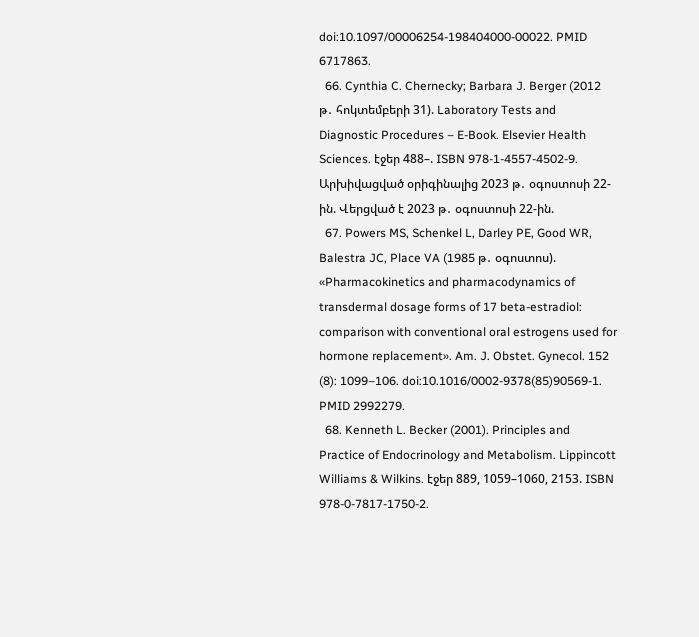doi:10.1097/00006254-198404000-00022. PMID 6717863.
  66. Cynthia C. Chernecky; Barbara J. Berger (2012 թ․ հոկտեմբերի 31). Laboratory Tests and Diagnostic Procedures – E-Book. Elsevier Health Sciences. էջեր 488–. ISBN 978-1-4557-4502-9. Արխիվացված օրիգինալից 2023 թ․ օգոստոսի 22-ին. Վերցված է 2023 թ․ օգոստոսի 22-ին.
  67. Powers MS, Schenkel L, Darley PE, Good WR, Balestra JC, Place VA (1985 թ․ օգոստոս). «Pharmacokinetics and pharmacodynamics of transdermal dosage forms of 17 beta-estradiol: comparison with conventional oral estrogens used for hormone replacement». Am. J. Obstet. Gynecol. 152 (8): 1099–106. doi:10.1016/0002-9378(85)90569-1. PMID 2992279.
  68. Kenneth L. Becker (2001). Principles and Practice of Endocrinology and Metabolism. Lippincott Williams & Wilkins. էջեր 889, 1059–1060, 2153. ISBN 978-0-7817-1750-2.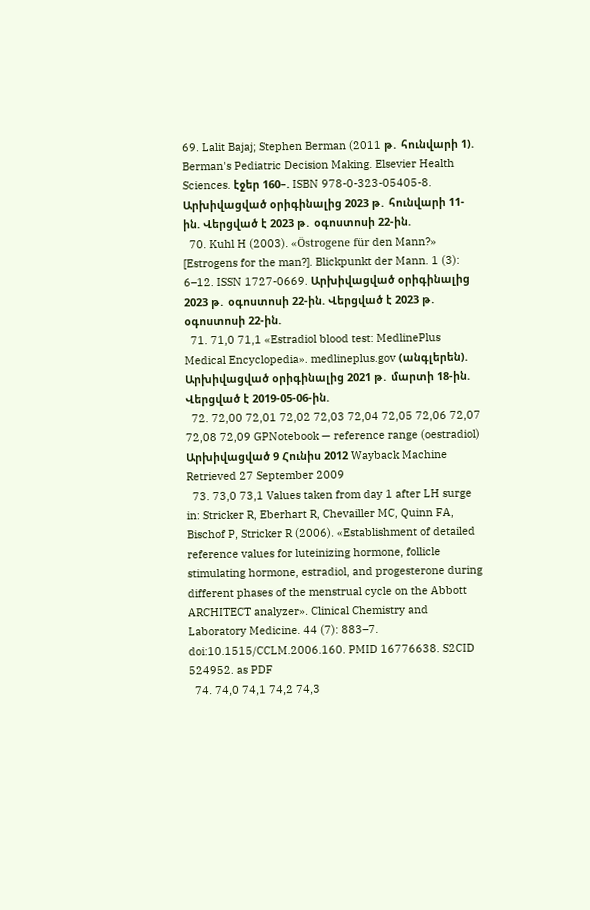69. Lalit Bajaj; Stephen Berman (2011 թ․ հունվարի 1). Berman's Pediatric Decision Making. Elsevier Health Sciences. էջեր 160–. ISBN 978-0-323-05405-8. Արխիվացված օրիգինալից 2023 թ․ հունվարի 11-ին. Վերցված է 2023 թ․ օգոստոսի 22-ին.
  70. Kuhl H (2003). «Östrogene für den Mann?» [Estrogens for the man?]. Blickpunkt der Mann. 1 (3): 6–12. ISSN 1727-0669. Արխիվացված օրիգինալից 2023 թ․ օգոստոսի 22-ին. Վերցված է 2023 թ․ օգոստոսի 22-ին.
  71. 71,0 71,1 «Estradiol blood test: MedlinePlus Medical Encyclopedia». medlineplus.gov (անգլերեն). Արխիվացված օրիգինալից 2021 թ․ մարտի 18-ին. Վերցված է 2019-05-06-ին.
  72. 72,00 72,01 72,02 72,03 72,04 72,05 72,06 72,07 72,08 72,09 GPNotebook — reference range (oestradiol) Արխիվացված 9 Հունիս 2012 Wayback Machine Retrieved 27 September 2009
  73. 73,0 73,1 Values taken from day 1 after LH surge in: Stricker R, Eberhart R, Chevailler MC, Quinn FA, Bischof P, Stricker R (2006). «Establishment of detailed reference values for luteinizing hormone, follicle stimulating hormone, estradiol, and progesterone during different phases of the menstrual cycle on the Abbott ARCHITECT analyzer». Clinical Chemistry and Laboratory Medicine. 44 (7): 883–7. doi:10.1515/CCLM.2006.160. PMID 16776638. S2CID 524952. as PDF
  74. 74,0 74,1 74,2 74,3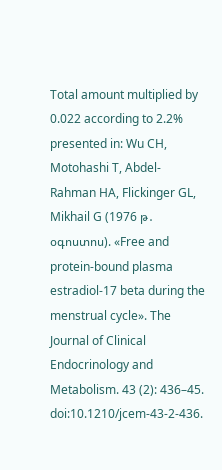Total amount multiplied by 0.022 according to 2.2% presented in: Wu CH, Motohashi T, Abdel-Rahman HA, Flickinger GL, Mikhail G (1976 թ․ օգոստոս). «Free and protein-bound plasma estradiol-17 beta during the menstrual cycle». The Journal of Clinical Endocrinology and Metabolism. 43 (2): 436–45. doi:10.1210/jcem-43-2-436.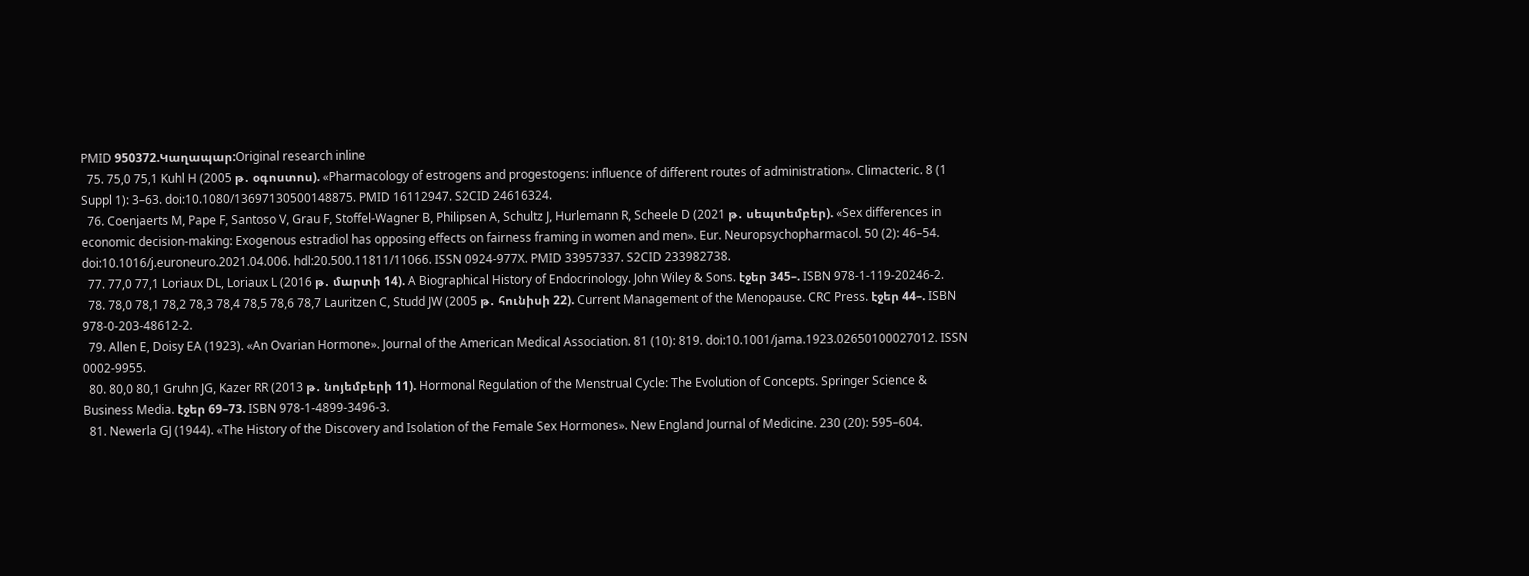PMID 950372.Կաղապար:Original research inline
  75. 75,0 75,1 Kuhl H (2005 թ․ օգոստոս). «Pharmacology of estrogens and progestogens: influence of different routes of administration». Climacteric. 8 (1 Suppl 1): 3–63. doi:10.1080/13697130500148875. PMID 16112947. S2CID 24616324.
  76. Coenjaerts M, Pape F, Santoso V, Grau F, Stoffel-Wagner B, Philipsen A, Schultz J, Hurlemann R, Scheele D (2021 թ․ սեպտեմբեր). «Sex differences in economic decision-making: Exogenous estradiol has opposing effects on fairness framing in women and men». Eur. Neuropsychopharmacol. 50 (2): 46–54. doi:10.1016/j.euroneuro.2021.04.006. hdl:20.500.11811/11066. ISSN 0924-977X. PMID 33957337. S2CID 233982738.
  77. 77,0 77,1 Loriaux DL, Loriaux L (2016 թ․ մարտի 14). A Biographical History of Endocrinology. John Wiley & Sons. էջեր 345–. ISBN 978-1-119-20246-2.
  78. 78,0 78,1 78,2 78,3 78,4 78,5 78,6 78,7 Lauritzen C, Studd JW (2005 թ․ հունիսի 22). Current Management of the Menopause. CRC Press. էջեր 44–. ISBN 978-0-203-48612-2.
  79. Allen E, Doisy EA (1923). «An Ovarian Hormone». Journal of the American Medical Association. 81 (10): 819. doi:10.1001/jama.1923.02650100027012. ISSN 0002-9955.
  80. 80,0 80,1 Gruhn JG, Kazer RR (2013 թ․ նոյեմբերի 11). Hormonal Regulation of the Menstrual Cycle: The Evolution of Concepts. Springer Science & Business Media. էջեր 69–73. ISBN 978-1-4899-3496-3.
  81. Newerla GJ (1944). «The History of the Discovery and Isolation of the Female Sex Hormones». New England Journal of Medicine. 230 (20): 595–604.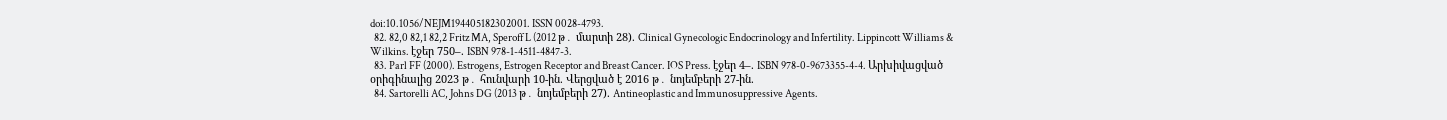doi:10.1056/NEJM194405182302001. ISSN 0028-4793.
  82. 82,0 82,1 82,2 Fritz MA, Speroff L (2012 թ․ մարտի 28). Clinical Gynecologic Endocrinology and Infertility. Lippincott Williams & Wilkins. էջեր 750–. ISBN 978-1-4511-4847-3.
  83. Parl FF (2000). Estrogens, Estrogen Receptor and Breast Cancer. IOS Press. էջեր 4–. ISBN 978-0-9673355-4-4. Արխիվացված օրիգինալից 2023 թ․ հունվարի 10-ին. Վերցված է 2016 թ․ նոյեմբերի 27-ին.
  84. Sartorelli AC, Johns DG (2013 թ․ նոյեմբերի 27). Antineoplastic and Immunosuppressive Agents.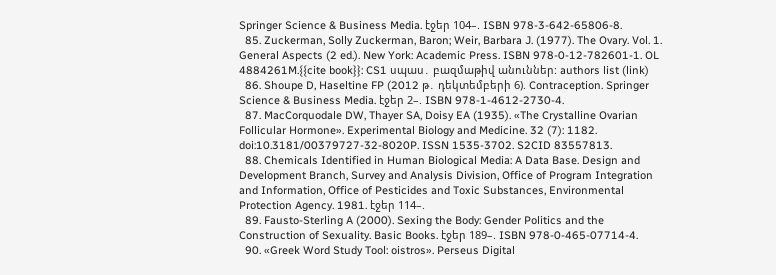Springer Science & Business Media. էջեր 104–. ISBN 978-3-642-65806-8.
  85. Zuckerman, Solly Zuckerman, Baron; Weir, Barbara J. (1977). The Ovary. Vol. 1. General Aspects (2 ed.). New York: Academic Press. ISBN 978-0-12-782601-1. OL 4884261M.{{cite book}}: CS1 սպաս․ բազմաթիվ անուններ: authors list (link)
  86. Shoupe D, Haseltine FP (2012 թ․ դեկտեմբերի 6). Contraception. Springer Science & Business Media. էջեր 2–. ISBN 978-1-4612-2730-4.
  87. MacCorquodale DW, Thayer SA, Doisy EA (1935). «The Crystalline Ovarian Follicular Hormone». Experimental Biology and Medicine. 32 (7): 1182. doi:10.3181/00379727-32-8020P. ISSN 1535-3702. S2CID 83557813.
  88. Chemicals Identified in Human Biological Media: A Data Base. Design and Development Branch, Survey and Analysis Division, Office of Program Integration and Information, Office of Pesticides and Toxic Substances, Environmental Protection Agency. 1981. էջեր 114–.
  89. Fausto-Sterling A (2000). Sexing the Body: Gender Politics and the Construction of Sexuality. Basic Books. էջեր 189–. ISBN 978-0-465-07714-4.
  90. «Greek Word Study Tool: oistros». Perseus Digital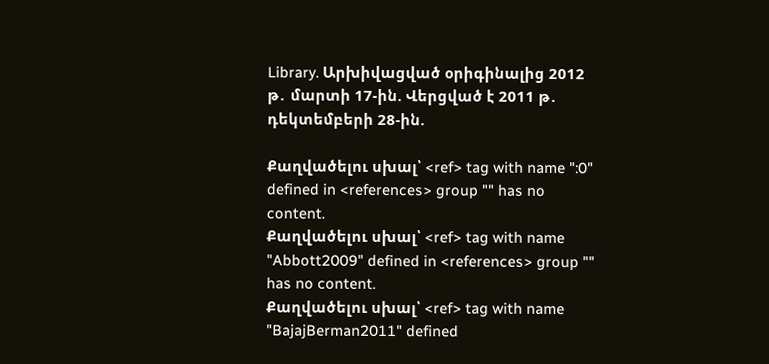Library. Արխիվացված օրիգինալից 2012 թ․ մարտի 17-ին. Վերցված է 2011 թ․ դեկտեմբերի 28-ին.

Քաղվածելու սխալ՝ <ref> tag with name ":0" defined in <references> group "" has no content.
Քաղվածելու սխալ՝ <ref> tag with name "Abbott2009" defined in <references> group "" has no content.
Քաղվածելու սխալ՝ <ref> tag with name "BajajBerman2011" defined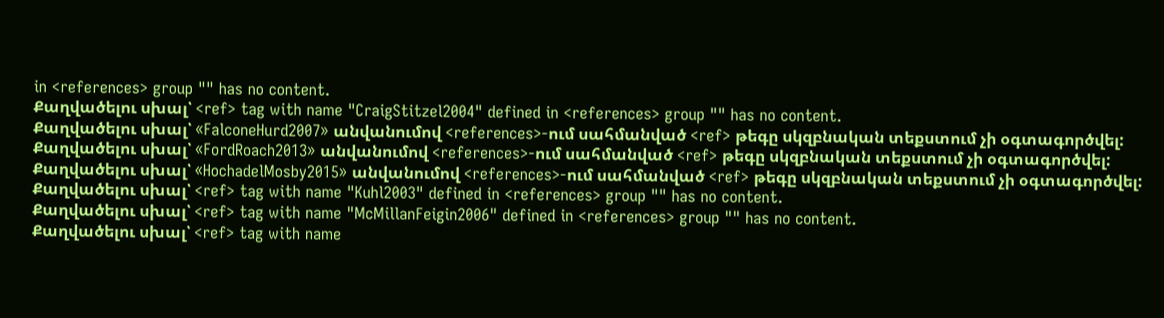in <references> group "" has no content.
Քաղվածելու սխալ՝ <ref> tag with name "CraigStitzel2004" defined in <references> group "" has no content.
Քաղվածելու սխալ՝ «FalconeHurd2007» անվանումով <references>-ում սահմանված <ref> թեգը սկզբնական տեքստում չի օգտագործվել:
Քաղվածելու սխալ՝ «FordRoach2013» անվանումով <references>-ում սահմանված <ref> թեգը սկզբնական տեքստում չի օգտագործվել:
Քաղվածելու սխալ՝ «HochadelMosby2015» անվանումով <references>-ում սահմանված <ref> թեգը սկզբնական տեքստում չի օգտագործվել:
Քաղվածելու սխալ՝ <ref> tag with name "Kuhl2003" defined in <references> group "" has no content.
Քաղվածելու սխալ՝ <ref> tag with name "McMillanFeigin2006" defined in <references> group "" has no content.
Քաղվածելու սխալ՝ <ref> tag with name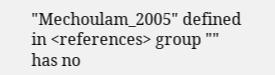"Mechoulam_2005" defined in <references> group "" has no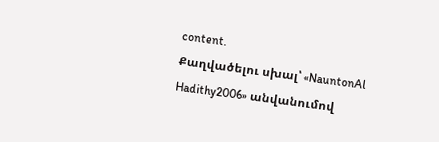content.
Քաղվածելու սխալ՝ «NauntonAl Hadithy2006» անվանումով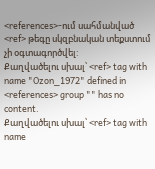<references>-ում սահմանված <ref> թեգը սկզբնական տեքստում չի օգտագործվել:
Քաղվածելու սխալ՝ <ref> tag with name "Ozon_1972" defined in <references> group "" has no content.
Քաղվածելու սխալ՝ <ref> tag with name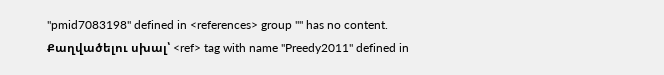"pmid7083198" defined in <references> group "" has no content.
Քաղվածելու սխալ՝ <ref> tag with name "Preedy2011" defined in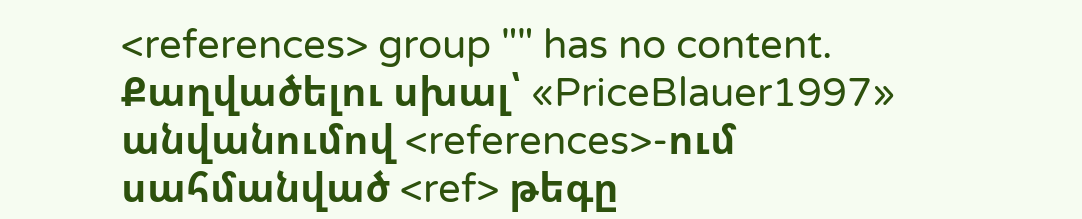<references> group "" has no content.
Քաղվածելու սխալ՝ «PriceBlauer1997» անվանումով <references>-ում սահմանված <ref> թեգը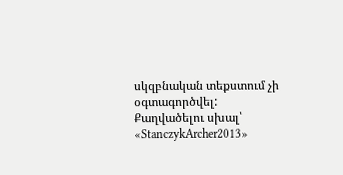սկզբնական տեքստում չի օգտագործվել:
Քաղվածելու սխալ՝ «StanczykArcher2013»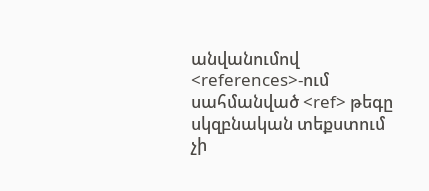անվանումով <references>-ում սահմանված <ref> թեգը սկզբնական տեքստում չի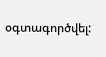օգտագործվել: